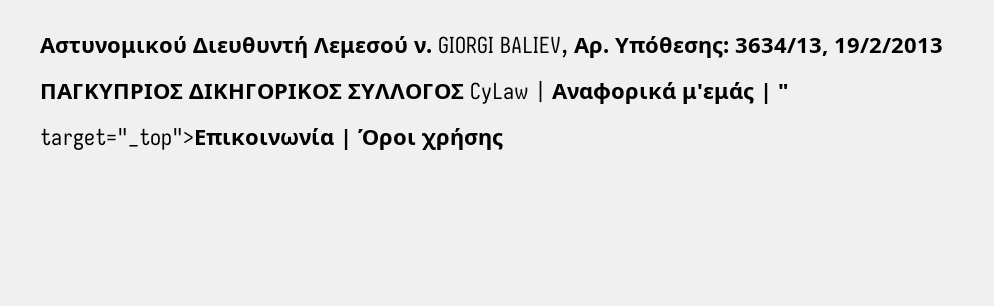Αστυνομικού Διευθυντή Λεμεσού ν. GIORGI BALIEV, Αρ. Υπόθεσης: 3634/13, 19/2/2013 ΠΑΓΚΥΠΡΙΟΣ ΔΙΚΗΓΟΡΙΚΟΣ ΣΥΛΛΟΓΟΣ CyLaw | Αναφορικά μ'εμάς | " target="_top">Επικοινωνία | Όροι χρήσης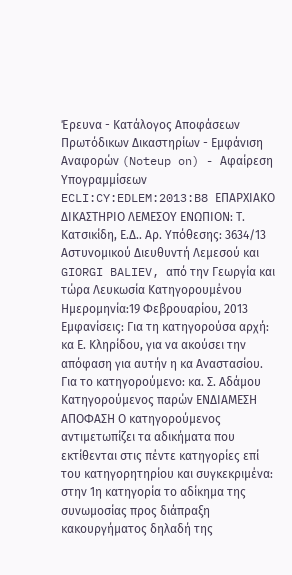Έρευνα - Κατάλογος Αποφάσεων Πρωτόδικων Δικαστηρίων - Εμφάνιση Αναφορών (Noteup on) - Αφαίρεση Υπογραμμίσεων ECLI:CY:EDLEM:2013:B8 ΕΠΑΡΧΙΑΚΟ ΔΙΚΑΣΤΗΡΙΟ ΛΕΜΕΣΟΥ ΕΝΩΠΙΟΝ: Τ. Κατσικίδη, Ε.Δ.. Αρ. Υπόθεσης: 3634/13 Αστυνομικού Διευθυντή Λεμεσού και GIORGI BALIEV, από την Γεωργία και τώρα Λευκωσία Κατηγορουμένου Ημερομηνία:19 Φεβρουαρίου, 2013 Εμφανίσεις: Για τη κατηγορούσα αρχή: κα Ε. Κληρίδου, για να ακούσει την απόφαση για αυτήν η κα Αναστασίου. Για το κατηγορούμενο: κα. Σ. Αδάμου Κατηγορούμενος παρών ΕΝΔΙΑΜΕΣΗ ΑΠΟΦΑΣΗ Ο κατηγορούμενος αντιμετωπίζει τα αδικήματα που εκτίθενται στις πέντε κατηγορίες επί του κατηγορητηρίου και συγκεκριμένα: στην 1η κατηγορία το αδίκημα της συνωμοσίας προς διάπραξη κακουργήματος δηλαδή της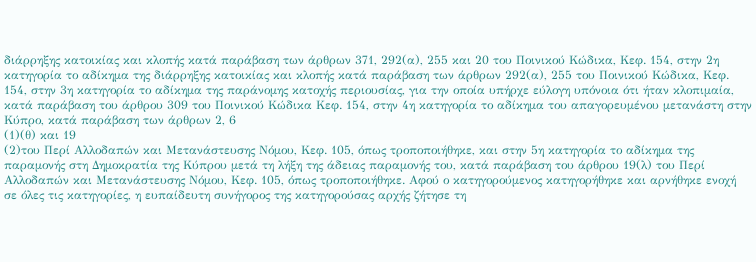διάρρηξης κατοικίας και κλοπής κατά παράβαση των άρθρων 371, 292(α), 255 και 20 του Ποινικού Κώδικα, Κεφ. 154, στην 2η κατηγορία το αδίκημα της διάρρηξης κατοικίας και κλοπής κατά παράβαση των άρθρων 292(α), 255 του Ποινικού Κώδικα, Κεφ. 154, στην 3η κατηγορία το αδίκημα της παράνομης κατοχής περιουσίας, για την οποία υπήρχε εύλογη υπόνοια ότι ήταν κλοπιμαία, κατά παράβαση του άρθρου 309 του Ποινικού Κώδικα Κεφ. 154, στην 4η κατηγορία το αδίκημα του απαγορευμένου μετανάστη στην Κύπρο, κατά παράβαση των άρθρων 2, 6
(1)(θ) και 19
(2)του Περί Αλλοδαπών και Μετανάστευσης Νόμου, Κεφ. 105, όπως τροποποιήθηκε, και στην 5η κατηγορία το αδίκημα της παραμονής στη Δημοκρατία της Κύπρου μετά τη λήξη της άδειας παραμονής του, κατά παράβαση του άρθρου 19(λ) του Περί Αλλοδαπών και Μετανάστευσης Νόμου, Κεφ. 105, όπως τροποποιήθηκε. Αφού ο κατηγορούμενος κατηγορήθηκε και αρνήθηκε ενοχή σε όλες τις κατηγορίες, η ευπαίδευτη συνήγορος της κατηγορούσας αρχής ζήτησε τη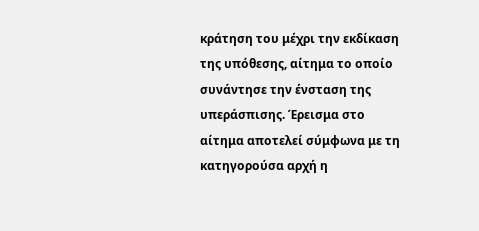κράτηση του μέχρι την εκδίκαση της υπόθεσης, αίτημα το οποίο συνάντησε την ένσταση της υπεράσπισης. Έρεισμα στο αίτημα αποτελεί σύμφωνα με τη κατηγορούσα αρχή η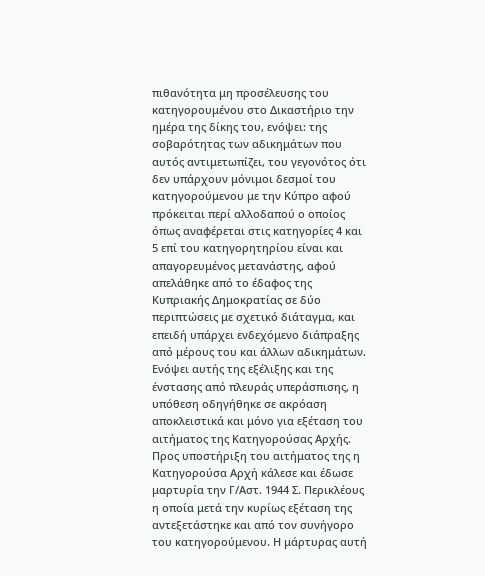πιθανότητα μη προσέλευσης του κατηγορουμένου στο Δικαστήριο την ημέρα της δίκης του, ενόψει: της σοβαρότητας των αδικημάτων που αυτός αντιμετωπίζει, του γεγονότος ότι δεν υπάρχουν μόνιμοι δεσμοί του κατηγορούμενου με την Κύπρο αφού πρόκειται περί αλλοδαπού ο οποίος όπως αναφέρεται στις κατηγορίες 4 και 5 επί του κατηγορητηρίου είναι και απαγορευμένος μετανάστης, αφού απελάθηκε από το έδαφος της Κυπριακής Δημοκρατίας σε δύο περιπτώσεις με σχετικό διάταγμα, και επειδή υπάρχει ενδεχόμενο διάπραξης από μέρους του και άλλων αδικημάτων. Ενόψει αυτής της εξέλιξης και της ένστασης από πλευράς υπεράσπισης, η υπόθεση οδηγήθηκε σε ακρόαση αποκλειστικά και μόνο για εξέταση του αιτήματος της Κατηγορούσας Αρχής. Προς υποστήριξη του αιτήματος της η Κατηγορούσα Αρχή κάλεσε και έδωσε μαρτυρία την Γ/Αστ. 1944 Σ. Περικλέους η οποία μετά την κυρίως εξέταση της αντεξετάστηκε και από τον συνήγορο του κατηγορούμενου. Η μάρτυρας αυτή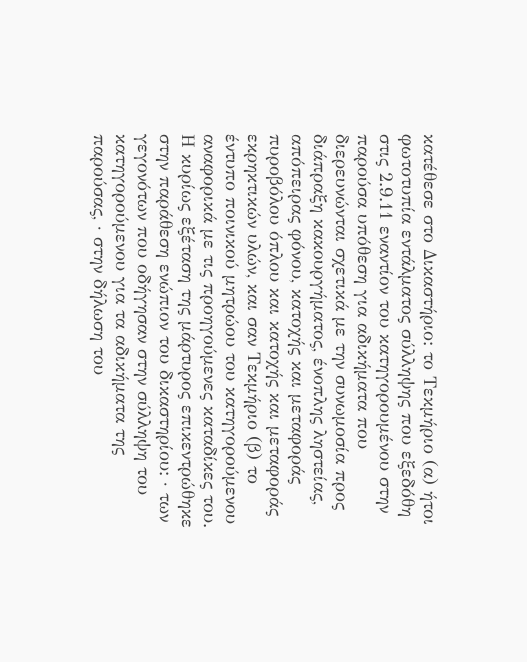κατέθεσε στο Δικαστήριο: το Τεκμήριο (α) ήτοι φωτοτυπία εντάλματος σύλληψης που εξεδόθη στις 2.9.11 εναντίον του κατηγορουμένου στην παρούσα υπόθεση για αδικήματα που διερευνώνται σχετικά με την συνωμοσία προς διάπραξη κακουργήματος, ένοπλης ληστείας, απόπειρας φόνου, κατοχής και μεταφοράς πυροβόλου όπλου και κατοχής και μεταφοράς εκρηκτικών υλών, και σαν Τεκμήριο (β) το έντυπο ποινικού μητρώου του κατηγορούμενου αναφορικά με τις προηγούμενες καταδίκες του. Η κυρίως εξέταση της μάρτυρος επικεντρώθηκε στην παράθεση ενώπιον του δικαστηρίου: · των γεγονότων που οδήγησαν στην σύλληψη του κατηγορούμενου για τα αδικήματα της παρούσας, · στην δήλωση του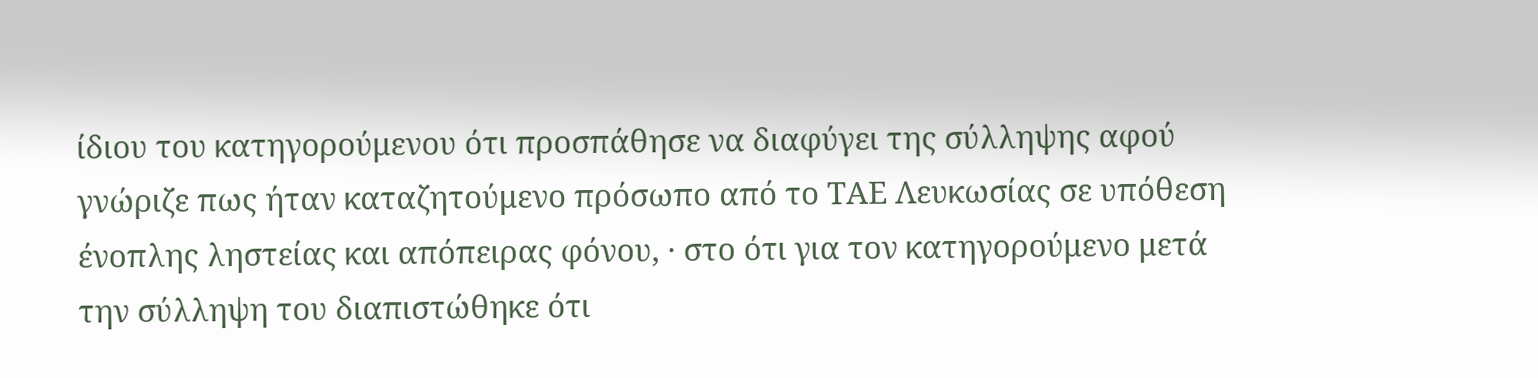ίδιου του κατηγορούμενου ότι προσπάθησε να διαφύγει της σύλληψης αφού γνώριζε πως ήταν καταζητούμενο πρόσωπο από το ΤΑΕ Λευκωσίας σε υπόθεση ένοπλης ληστείας και απόπειρας φόνου, · στο ότι για τον κατηγορούμενο μετά την σύλληψη του διαπιστώθηκε ότι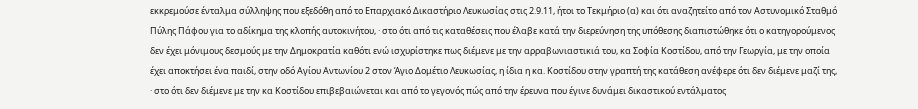εκκρεμούσε ένταλμα σύλληψης που εξεδόθη από το Επαρχιακό Δικαστήριο Λευκωσίας στις 2.9.11, ήτοι το Τεκμήριο (α) και ότι αναζητείτο από τον Αστυνομικό Σταθμό Πύλης Πάφου για το αδίκημα της κλοπής αυτοκινήτου, · στο ότι από τις καταθέσεις που έλαβε κατά την διερεύνηση της υπόθεσης διαπιστώθηκε ότι ο κατηγορούμενος δεν έχει μόνιμους δεσμούς με την Δημοκρατία καθότι ενώ ισχυρίστηκε πως διέμενε με την αρραβωνιαστικιά του, κα Σοφία Κοστίδου, από την Γεωργία, με την οποία έχει αποκτήσει ένα παιδί, στην οδό Αγίου Αντωνίου 2 στον Άγιο Δομέτιο Λευκωσίας, η ίδια η κα. Κοστίδου στην γραπτή της κατάθεση ανέφερε ότι δεν διέμενε μαζί της, · στο ότι δεν διέμενε με την κα Κοστίδου επιβεβαιώνεται και από το γεγονός πώς από την έρευνα που έγινε δυνάμει δικαστικού εντάλματος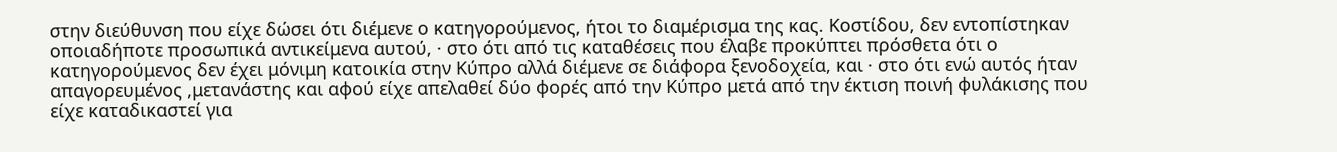στην διεύθυνση που είχε δώσει ότι διέμενε ο κατηγορούμενος, ήτοι το διαμέρισμα της κας. Κοστίδου, δεν εντοπίστηκαν οποιαδήποτε προσωπικά αντικείμενα αυτού, · στο ότι από τις καταθέσεις που έλαβε προκύπτει πρόσθετα ότι ο κατηγορούμενος δεν έχει μόνιμη κατοικία στην Κύπρο αλλά διέμενε σε διάφορα ξενοδοχεία, και · στο ότι ενώ αυτός ήταν απαγορευμένος ,μετανάστης και αφού είχε απελαθεί δύο φορές από την Κύπρο μετά από την έκτιση ποινή φυλάκισης που είχε καταδικαστεί για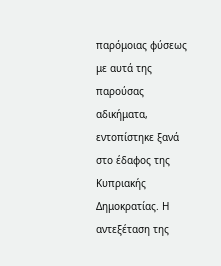παρόμοιας φύσεως με αυτά της παρούσας αδικήματα, εντοπίστηκε ξανά στο έδαφος της Κυπριακής Δημοκρατίας. Η αντεξέταση της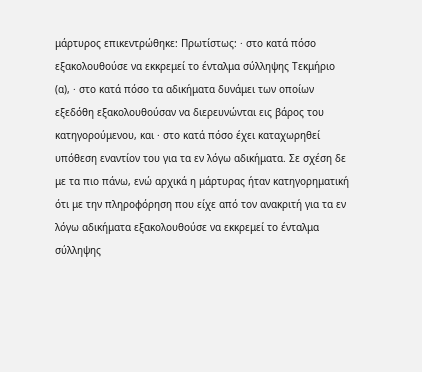μάρτυρος επικεντρώθηκε: Πρωτίστως: · στο κατά πόσο εξακολουθούσε να εκκρεμεί το ένταλμα σύλληψης Τεκμήριο (α), · στο κατά πόσο τα αδικήματα δυνάμει των οποίων εξεδόθη εξακολουθούσαν να διερευνώνται εις βάρος του κατηγορούμενου, και · στο κατά πόσο έχει καταχωρηθεί υπόθεση εναντίον του για τα εν λόγω αδικήματα. Σε σχέση δε με τα πιο πάνω, ενώ αρχικά η μάρτυρας ήταν κατηγορηματική ότι με την πληροφόρηση που είχε από τον ανακριτή για τα εν λόγω αδικήματα εξακολουθούσε να εκκρεμεί το ένταλμα σύλληψης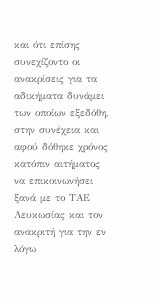και ότι επίσης συνεχίζοντο οι ανακρίσεις για τα αδικήματα δυνάμει των οποίων εξεδόθη, στην συνέχεια και αφού δόθηκε χρόνος κατόπιν αιτήματος να επικοινωνήσει ξανά με το ΤΑΕ Λευκωσίας και τον ανακριτή για την εν λόγω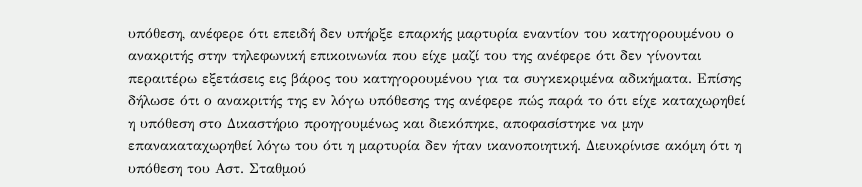υπόθεση, ανέφερε ότι επειδή δεν υπήρξε επαρκής μαρτυρία εναντίον του κατηγορουμένου ο ανακριτής στην τηλεφωνική επικοινωνία που είχε μαζί του της ανέφερε ότι δεν γίνονται περαιτέρω εξετάσεις εις βάρος του κατηγορουμένου για τα συγκεκριμένα αδικήματα. Επίσης δήλωσε ότι ο ανακριτής της εν λόγω υπόθεσης της ανέφερε πώς παρά το ότι είχε καταχωρηθεί η υπόθεση στο Δικαστήριο προηγουμένως και διεκόπηκε, αποφασίστηκε να μην επανακαταχωρηθεί λόγω του ότι η μαρτυρία δεν ήταν ικανοποιητική. Διευκρίνισε ακόμη ότι η υπόθεση του Αστ. Σταθμού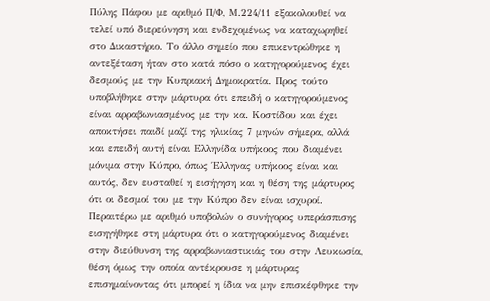Πύλης Πάφου με αριθμό Π/Φ, Μ.224/11 εξακολουθεί να τελεί υπό διερεύνηση και ενδεχομένως να καταχωρηθεί στο Δικαστήριο. Το άλλο σημείο που επικεντρώθηκε η αντεξέταση ήταν στο κατά πόσο ο κατηγορούμενος έχει δεσμούς με την Κυπριακή Δημοκρατία. Προς τούτο υποβλήθηκε στην μάρτυρα ότι επειδή ο κατηγορούμενος είναι αρραβωνιασμένος με την κα. Κοστίδου και έχει αποκτήσει παιδί μαζί της ηλικίας 7 μηνών σήμερα, αλλά και επειδή αυτή είναι Ελληνίδα υπήκοος που διαμένει μόνιμα στην Κύπρο, όπως Έλληνας υπήκοος είναι και αυτός, δεν ευσταθεί η εισήγηση και η θέση της μάρτυρος ότι οι δεσμοί του με την Κύπρο δεν είναι ισχυροί. Περαιτέρω με αριθμό υποβολών ο συνήγορος υπεράσπισης εισηγήθηκε στη μάρτυρα ότι ο κατηγορούμενος διαμένει στην διεύθυνση της αρραβωνιαστικιάς του στην Λευκωσία, θέση όμως την οποία αντέκρουσε η μάρτυρας επισημαίνοντας ότι μπορεί η ίδια να μην επισκέφθηκε την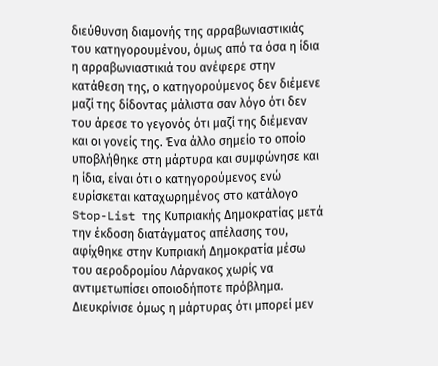διεύθυνση διαμονής της αρραβωνιαστικιάς του κατηγορουμένου, όμως από τα όσα η ίδια η αρραβωνιαστικιά του ανέφερε στην κατάθεση της, ο κατηγορούμενος δεν διέμενε μαζί της δίδοντας μάλιστα σαν λόγο ότι δεν του άρεσε το γεγονός ότι μαζί της διέμεναν και οι γονείς της. Ένα άλλο σημείο το οποίο υποβλήθηκε στη μάρτυρα και συμφώνησε και η ίδια, είναι ότι ο κατηγορούμενος ενώ ευρίσκεται καταχωρημένος στο κατάλογο Stop-List της Κυπριακής Δημοκρατίας μετά την έκδοση διατάγματος απέλασης του, αφίχθηκε στην Κυπριακή Δημοκρατία μέσω του αεροδρομίου Λάρνακος χωρίς να αντιμετωπίσει οποιοδήποτε πρόβλημα. Διευκρίνισε όμως η μάρτυρας ότι μπορεί μεν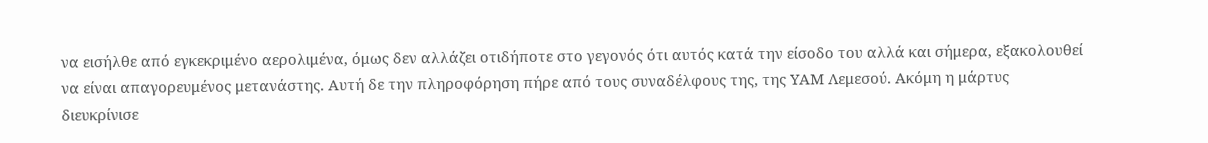να εισήλθε από εγκεκριμένο αερολιμένα, όμως δεν αλλάζει οτιδήποτε στο γεγονός ότι αυτός κατά την είσοδο του αλλά και σήμερα, εξακολουθεί να είναι απαγορευμένος μετανάστης. Αυτή δε την πληροφόρηση πήρε από τους συναδέλφους της, της ΥΑΜ Λεμεσού. Ακόμη η μάρτυς διευκρίνισε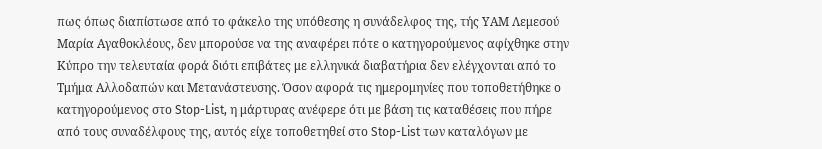πως όπως διαπίστωσε από το φάκελο της υπόθεσης η συνάδελφος της, τής ΥΑΜ Λεμεσού Μαρία Αγαθοκλέους, δεν μπορούσε να της αναφέρει πότε ο κατηγορούμενος αφίχθηκε στην Κύπρο την τελευταία φορά διότι επιβάτες με ελληνικά διαβατήρια δεν ελέγχονται από το Τμήμα Αλλοδαπών και Μετανάστευσης. Όσον αφορά τις ημερομηνίες που τοποθετήθηκε ο κατηγορούμενος στο Stop-List, η μάρτυρας ανέφερε ότι με βάση τις καταθέσεις που πήρε από τους συναδέλφους της, αυτός είχε τοποθετηθεί στο Stop-List των καταλόγων με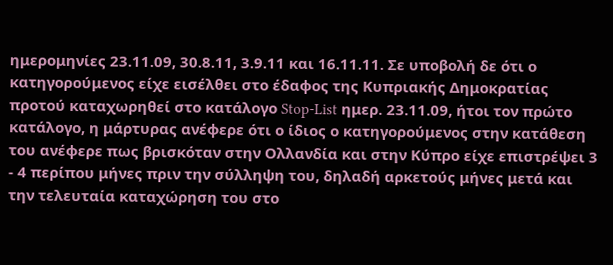ημερομηνίες 23.11.09, 30.8.11, 3.9.11 και 16.11.11. Σε υποβολή δε ότι ο κατηγορούμενος είχε εισέλθει στο έδαφος της Κυπριακής Δημοκρατίας προτού καταχωρηθεί στο κατάλογο Stop-List ημερ. 23.11.09, ήτοι τον πρώτο κατάλογο, η μάρτυρας ανέφερε ότι ο ίδιος ο κατηγορούμενος στην κατάθεση του ανέφερε πως βρισκόταν στην Ολλανδία και στην Κύπρο είχε επιστρέψει 3 - 4 περίπου μήνες πριν την σύλληψη του, δηλαδή αρκετούς μήνες μετά και την τελευταία καταχώρηση του στο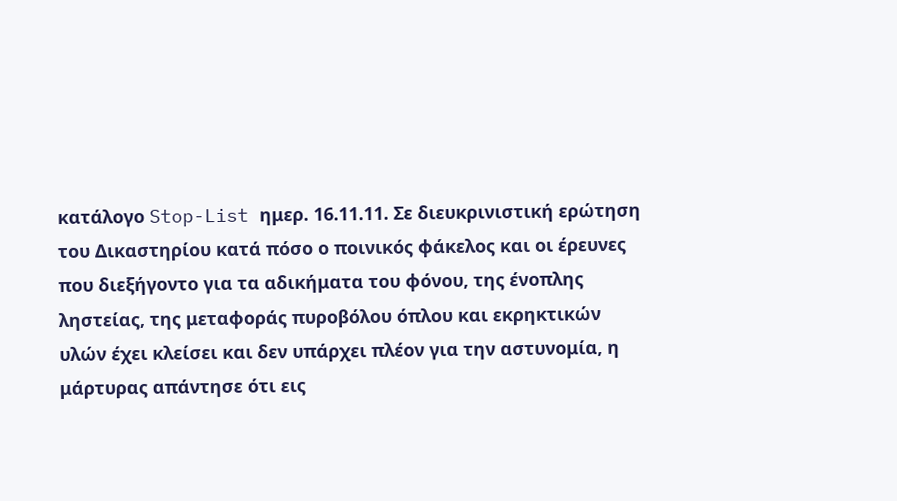κατάλογο Stop-List ημερ. 16.11.11. Σε διευκρινιστική ερώτηση του Δικαστηρίου κατά πόσο ο ποινικός φάκελος και οι έρευνες που διεξήγοντο για τα αδικήματα του φόνου, της ένοπλης ληστείας, της μεταφοράς πυροβόλου όπλου και εκρηκτικών υλών έχει κλείσει και δεν υπάρχει πλέον για την αστυνομία, η μάρτυρας απάντησε ότι εις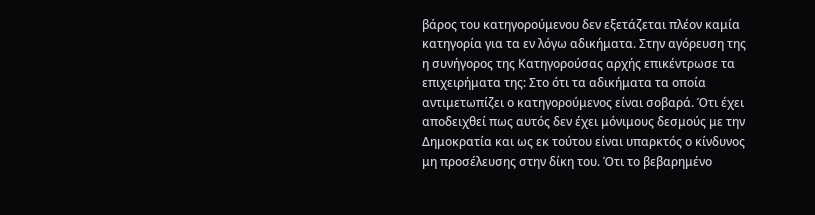βάρος του κατηγορούμενου δεν εξετάζεται πλέον καμία κατηγορία για τα εν λόγω αδικήματα. Στην αγόρευση της η συνήγορος της Κατηγορούσας αρχής επικέντρωσε τα επιχειρήματα της: Στο ότι τα αδικήματα τα οποία αντιμετωπίζει ο κατηγορούμενος είναι σοβαρά. Ότι έχει αποδειχθεί πως αυτός δεν έχει μόνιμους δεσμούς με την Δημοκρατία και ως εκ τούτου είναι υπαρκτός ο κίνδυνος μη προσέλευσης στην δίκη του. Ότι το βεβαρημένο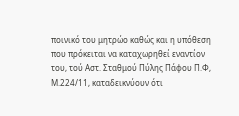ποινικό του μητρώο καθώς και η υπόθεση που πρόκειται να καταχωρηθεί εναντίον του, τού Αστ. Σταθμού Πύλης Πάφου Π.Φ, Μ.224/11, καταδεικνύουν ότι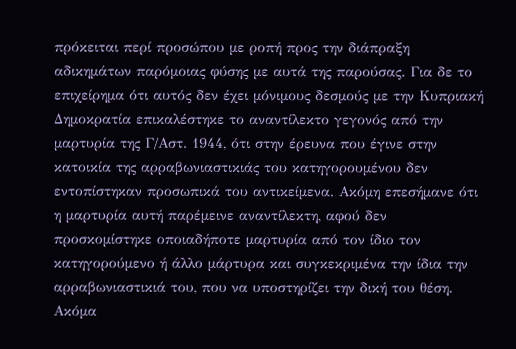πρόκειται περί προσώπου με ροπή προς την διάπραξη αδικημάτων παρόμοιας φύσης με αυτά της παρούσας. Για δε το επιχείρημα ότι αυτός δεν έχει μόνιμους δεσμούς με την Κυπριακή Δημοκρατία επικαλέστηκε το αναντίλεκτο γεγονός από την μαρτυρία της Γ/Αστ. 1944, ότι στην έρευνα που έγινε στην κατοικία της αρραβωνιαστικιάς του κατηγορουμένου δεν εντοπίστηκαν προσωπικά του αντικείμενα. Ακόμη επεσήμανε ότι η μαρτυρία αυτή παρέμεινε αναντίλεκτη, αφού δεν προσκομίστηκε οποιαδήποτε μαρτυρία από τον ίδιο τον κατηγορούμενο ή άλλο μάρτυρα και συγκεκριμένα την ίδια την αρραβωνιαστικιά του, που να υποστηρίζει την δική του θέση. Ακόμα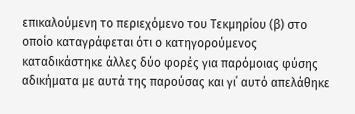επικαλούμενη το περιεχόμενο του Τεκμηρίου (β) στο οποίο καταγράφεται ότι ο κατηγορούμενος καταδικάστηκε άλλες δύο φορές για παρόμοιας φύσης αδικήματα με αυτά της παρούσας και γι΄ αυτό απελάθηκε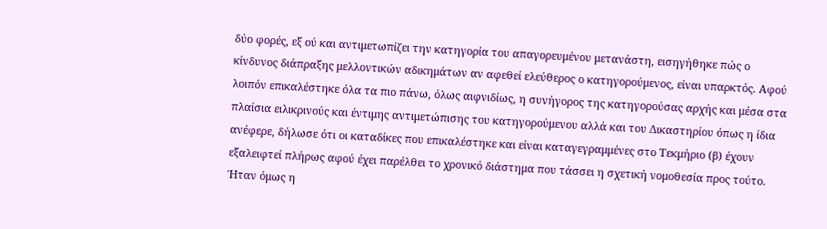δύο φορές, εξ ού και αντιμετωπίζει την κατηγορία του απαγορευμένου μετανάστη, εισηγήθηκε πώς ο κίνδυνος διάπραξης μελλοντικών αδικημάτων αν αφεθεί ελεύθερος ο κατηγορούμενος, είναι υπαρκτός. Αφού λοιπόν επικαλέστηκε όλα τα πιο πάνω, όλως αιφνιδίως, η συνήγορος της κατηγορούσας αρχής και μέσα στα πλαίσια ειλικρινούς και έντιμης αντιμετώπισης του κατηγορούμενου αλλά και του Δικαστηρίου όπως η ίδια ανέφερε, δήλωσε ότι οι καταδίκες που επικαλέστηκε και είναι καταγεγραμμένες στο Τεκμήριο (β) έχουν εξαλειφτεί πλήρως αφού έχει παρέλθει το χρονικό διάστημα που τάσσει η σχετική νομοθεσία προς τούτο. Ήταν όμως η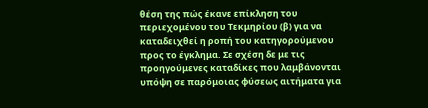θέση της πώς έκανε επίκληση του περιεχομένου του Τεκμηρίου (β) για να καταδειχθεί η ροπή του κατηγορούμενου προς το έγκλημα. Σε σχέση δε με τις προηγούμενες καταδίκες που λαμβάνονται υπόψη σε παρόμοιας φύσεως αιτήματα για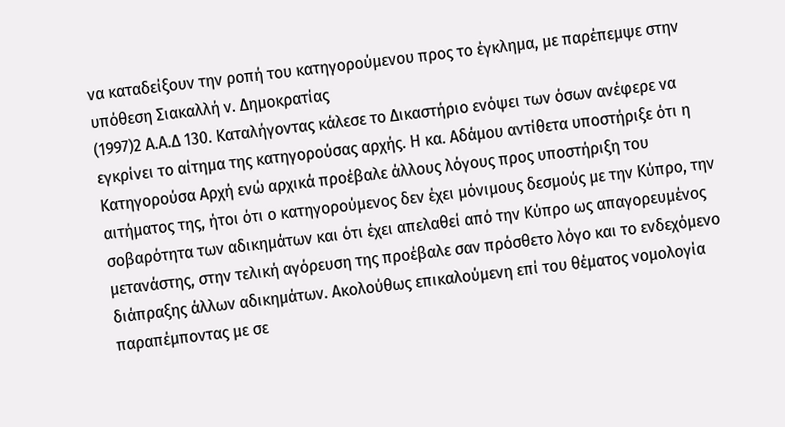να καταδείξουν την ροπή του κατηγορούμενου προς το έγκλημα, με παρέπεμψε στην υπόθεση Σιακαλλή ν. Δημοκρατίας
(1997)2 Α.Α.Δ 130. Καταλήγοντας κάλεσε το Δικαστήριο ενόψει των όσων ανέφερε να εγκρίνει το αίτημα της κατηγορούσας αρχής. Η κα. Αδάμου αντίθετα υποστήριξε ότι η Κατηγορούσα Αρχή ενώ αρχικά προέβαλε άλλους λόγους προς υποστήριξη του αιτήματος της, ήτοι ότι ο κατηγορούμενος δεν έχει μόνιμους δεσμούς με την Κύπρο, την σοβαρότητα των αδικημάτων και ότι έχει απελαθεί από την Κύπρο ως απαγορευμένος μετανάστης, στην τελική αγόρευση της προέβαλε σαν πρόσθετο λόγο και το ενδεχόμενο διάπραξης άλλων αδικημάτων. Ακολούθως επικαλούμενη επί του θέματος νομολογία παραπέμποντας με σε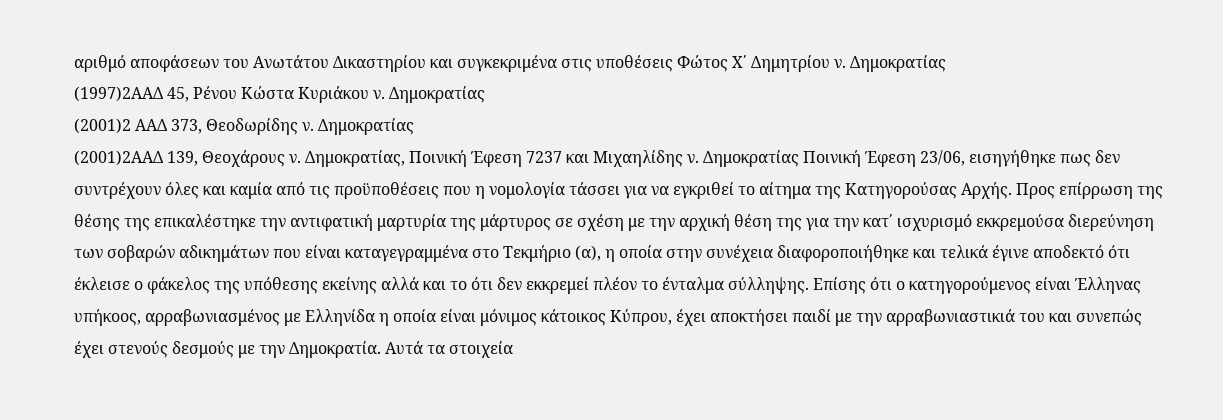αριθμό αποφάσεων του Ανωτάτου Δικαστηρίου και συγκεκριμένα στις υποθέσεις Φώτος Χ΄ Δημητρίου ν. Δημοκρατίας
(1997)2ΑΑΔ 45, Ρένου Κώστα Κυριάκου ν. Δημοκρατίας
(2001)2 ΑΑΔ 373, Θεοδωρίδης ν. Δημοκρατίας
(2001)2ΑΑΔ 139, Θεοχάρους ν. Δημοκρατίας, Ποινική Έφεση 7237 και Μιχαηλίδης ν. Δημοκρατίας Ποινική Έφεση 23/06, εισηγήθηκε πως δεν συντρέχουν όλες και καμία από τις προϋποθέσεις που η νομολογία τάσσει για να εγκριθεί το αίτημα της Κατηγορούσας Αρχής. Προς επίρρωση της θέσης της επικαλέστηκε την αντιφατική μαρτυρία της μάρτυρος σε σχέση με την αρχική θέση της για την κατ΄ ισχυρισμό εκκρεμούσα διερεύνηση των σοβαρών αδικημάτων που είναι καταγεγραμμένα στο Τεκμήριο (α), η οποία στην συνέχεια διαφοροποιήθηκε και τελικά έγινε αποδεκτό ότι έκλεισε ο φάκελος της υπόθεσης εκείνης αλλά και το ότι δεν εκκρεμεί πλέον το ένταλμα σύλληψης. Επίσης ότι ο κατηγορούμενος είναι Έλληνας υπήκοος, αρραβωνιασμένος με Ελληνίδα η οποία είναι μόνιμος κάτοικος Κύπρου, έχει αποκτήσει παιδί με την αρραβωνιαστικιά του και συνεπώς έχει στενούς δεσμούς με την Δημοκρατία. Αυτά τα στοιχεία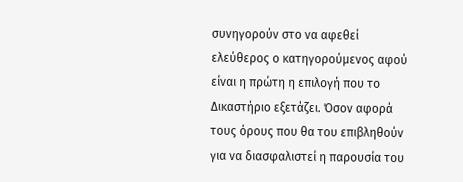συνηγορούν στο να αφεθεί ελεύθερος ο κατηγορούμενος αφού είναι η πρώτη η επιλογή που το Δικαστήριο εξετάζει. Όσον αφορά τους όρους που θα του επιβληθούν για να διασφαλιστεί η παρουσία του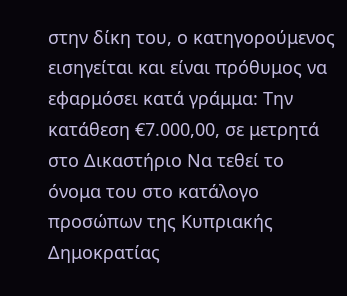στην δίκη του, ο κατηγορούμενος εισηγείται και είναι πρόθυμος να εφαρμόσει κατά γράμμα: Την κατάθεση €7.000,00, σε μετρητά στο Δικαστήριο Να τεθεί το όνομα του στο κατάλογο προσώπων της Κυπριακής Δημοκρατίας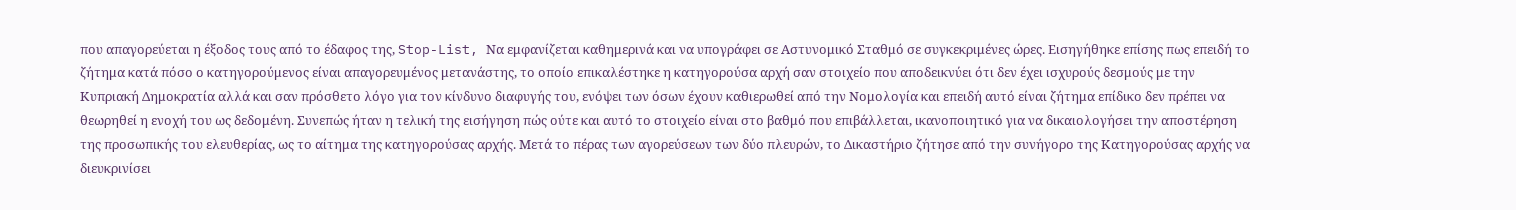που απαγορεύεται η έξοδος τους από το έδαφος της, Stop-List, Να εμφανίζεται καθημερινά και να υπογράφει σε Αστυνομικό Σταθμό σε συγκεκριμένες ώρες. Εισηγήθηκε επίσης πως επειδή το ζήτημα κατά πόσο ο κατηγορούμενος είναι απαγορευμένος μετανάστης, το οποίο επικαλέστηκε η κατηγορούσα αρχή σαν στοιχείο που αποδεικνύει ότι δεν έχει ισχυρούς δεσμούς με την Κυπριακή Δημοκρατία αλλά και σαν πρόσθετο λόγο για τον κίνδυνο διαφυγής του, ενόψει των όσων έχουν καθιερωθεί από την Νομολογία και επειδή αυτό είναι ζήτημα επίδικο δεν πρέπει να θεωρηθεί η ενοχή του ως δεδομένη. Συνεπώς ήταν η τελική της εισήγηση πώς ούτε και αυτό το στοιχείο είναι στο βαθμό που επιβάλλεται, ικανοποιητικό για να δικαιολογήσει την αποστέρηση της προσωπικής του ελευθερίας, ως το αίτημα της κατηγορούσας αρχής. Μετά το πέρας των αγορεύσεων των δύο πλευρών, το Δικαστήριο ζήτησε από την συνήγορο της Κατηγορούσας αρχής να διευκρινίσει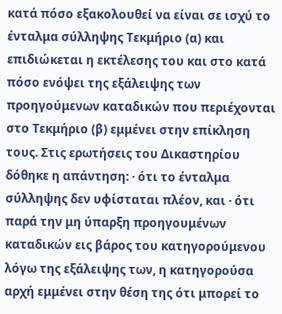κατά πόσο εξακολουθεί να είναι σε ισχύ το ένταλμα σύλληψης Τεκμήριο (α) και επιδιώκεται η εκτέλεσης του και στο κατά πόσο ενόψει της εξάλειψης των προηγούμενων καταδικών που περιέχονται στο Τεκμήριο (β) εμμένει στην επίκληση τους. Στις ερωτήσεις του Δικαστηρίου δόθηκε η απάντηση: · ότι το ένταλμα σύλληψης δεν υφίσταται πλέον, και · ότι παρά την μη ύπαρξη προηγουμένων καταδικών εις βάρος του κατηγορούμενου λόγω της εξάλειψης των, η κατηγορούσα αρχή εμμένει στην θέση της ότι μπορεί το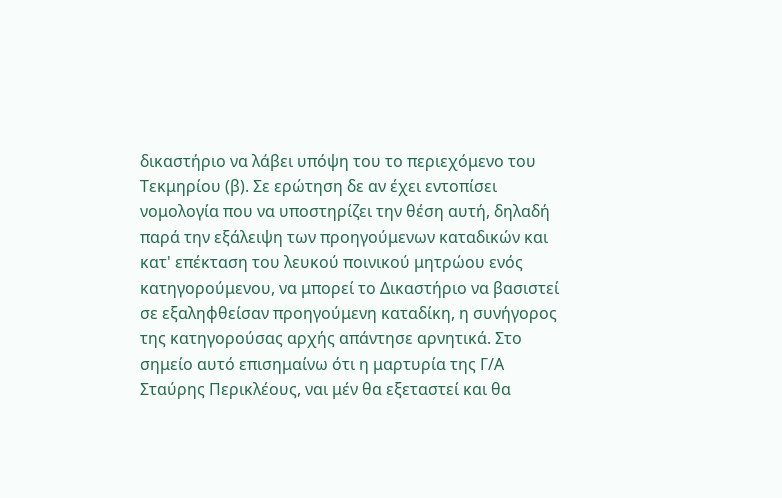δικαστήριο να λάβει υπόψη του το περιεχόμενο του Τεκμηρίου (β). Σε ερώτηση δε αν έχει εντοπίσει νομολογία που να υποστηρίζει την θέση αυτή, δηλαδή παρά την εξάλειψη των προηγούμενων καταδικών και κατ' επέκταση του λευκού ποινικού μητρώου ενός κατηγορούμενου, να μπορεί το Δικαστήριο να βασιστεί σε εξαληφθείσαν προηγούμενη καταδίκη, η συνήγορος της κατηγορούσας αρχής απάντησε αρνητικά. Στο σημείο αυτό επισημαίνω ότι η μαρτυρία της Γ/Α Σταύρης Περικλέους, ναι μέν θα εξεταστεί και θα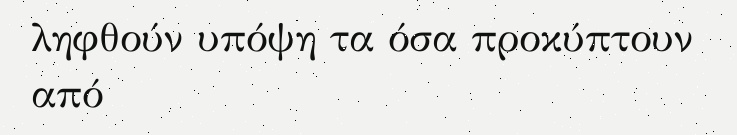ληφθούν υπόψη τα όσα προκύπτουν από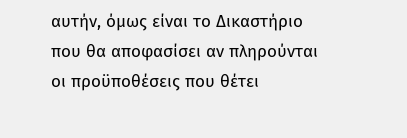αυτήν, όμως είναι το Δικαστήριο που θα αποφασίσει αν πληρούνται οι προϋποθέσεις που θέτει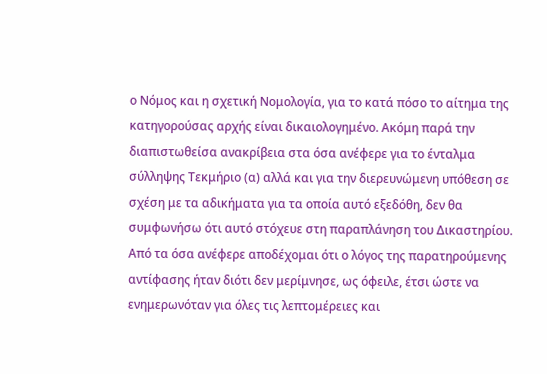ο Νόμος και η σχετική Νομολογία, για το κατά πόσο το αίτημα της κατηγορούσας αρχής είναι δικαιολογημένο. Ακόμη παρά την διαπιστωθείσα ανακρίβεια στα όσα ανέφερε για το ένταλμα σύλληψης Τεκμήριο (α) αλλά και για την διερευνώμενη υπόθεση σε σχέση με τα αδικήματα για τα οποία αυτό εξεδόθη, δεν θα συμφωνήσω ότι αυτό στόχευε στη παραπλάνηση του Δικαστηρίου. Από τα όσα ανέφερε αποδέχομαι ότι ο λόγος της παρατηρούμενης αντίφασης ήταν διότι δεν μερίμνησε, ως όφειλε, έτσι ώστε να ενημερωνόταν για όλες τις λεπτομέρειες και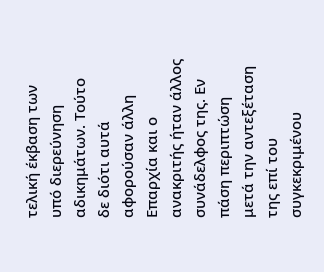τελική έκβαση των υπό διερεύνηση αδικημάτων. Τούτο δε διότι αυτά αφορούσαν άλλη Επαρχία και ο ανακριτής ήταν άλλος συνάδελφος της. Εν πάση περιπτώση μετά την αντεξέταση της επί του συγκεκριμένου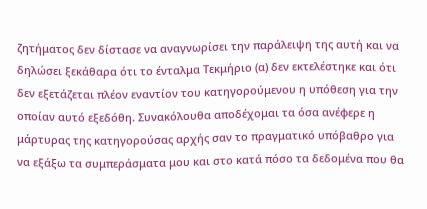ζητήματος δεν δίστασε να αναγνωρίσει την παράλειψη της αυτή και να δηλώσει ξεκάθαρα ότι το ένταλμα Τεκμήριο (α) δεν εκτελέστηκε και ότι δεν εξετάζεται πλέον εναντίον του κατηγορούμενου η υπόθεση για την οποίαν αυτό εξεδόθη. Συνακόλουθα αποδέχομαι τα όσα ανέφερε η μάρτυρας της κατηγορούσας αρχής σαν το πραγματικό υπόβαθρο για να εξάξω τα συμπεράσματα μου και στο κατά πόσο τα δεδομένα που θα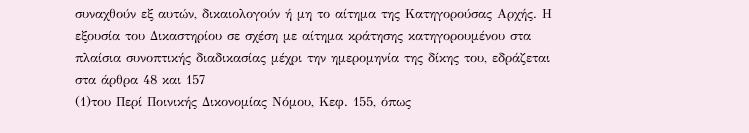συναχθούν εξ αυτών, δικαιολογούν ή μη το αίτημα της Κατηγορούσας Αρχής. Η εξουσία του Δικαστηρίου σε σχέση με αίτημα κράτησης κατηγορουμένου στα πλαίσια συνοπτικής διαδικασίας μέχρι την ημερομηνία της δίκης του, εδράζεται στα άρθρα 48 και 157
(1)του Περί Ποινικής Δικονομίας Νόμου, Κεφ. 155, όπως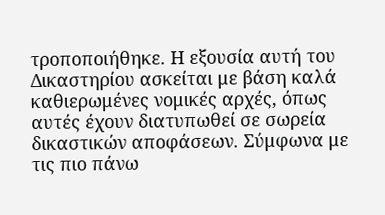τροποποιήθηκε. Η εξουσία αυτή του Δικαστηρίου ασκείται με βάση καλά καθιερωμένες νομικές αρχές, όπως αυτές έχουν διατυπωθεί σε σωρεία δικαστικών αποφάσεων. Σύμφωνα με τις πιο πάνω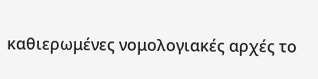καθιερωμένες νομολογιακές αρχές το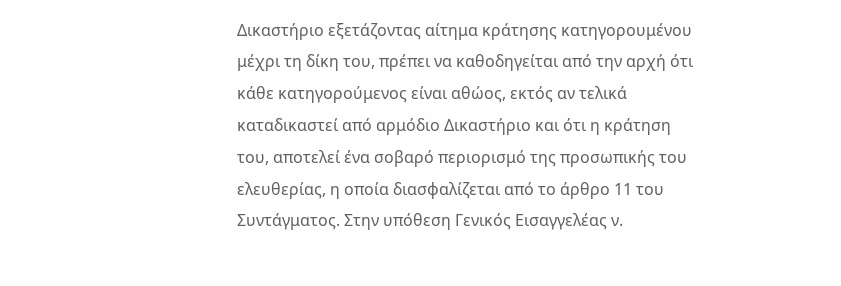Δικαστήριο εξετάζοντας αίτημα κράτησης κατηγορουμένου μέχρι τη δίκη του, πρέπει να καθοδηγείται από την αρχή ότι κάθε κατηγορούμενος είναι αθώος, εκτός αν τελικά καταδικαστεί από αρμόδιο Δικαστήριο και ότι η κράτηση του, αποτελεί ένα σοβαρό περιορισμό της προσωπικής του ελευθερίας, η οποία διασφαλίζεται από το άρθρο 11 του Συντάγματος. Στην υπόθεση Γενικός Εισαγγελέας ν.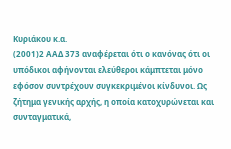Κυριάκου κ.α.
(2001)2 ΑΑΔ 373 αναφέρεται ότι ο κανόνας ότι οι υπόδικοι αφήνονται ελεύθεροι κάμπτεται μόνο εφόσον συντρέχουν συγκεκριμένοι κίνδυνοι. Ως ζήτημα γενικής αρχής, η οποία κατοχυρώνεται και συνταγματικά,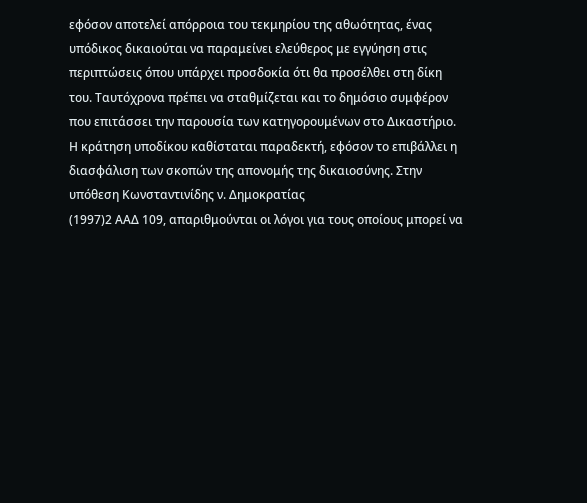εφόσον αποτελεί απόρροια του τεκμηρίου της αθωότητας, ένας υπόδικος δικαιούται να παραμείνει ελεύθερος με εγγύηση στις περιπτώσεις όπου υπάρχει προσδοκία ότι θα προσέλθει στη δίκη του. Ταυτόχρονα πρέπει να σταθμίζεται και το δημόσιο συμφέρον που επιτάσσει την παρουσία των κατηγορουμένων στο Δικαστήριο. Η κράτηση υποδίκου καθίσταται παραδεκτή, εφόσον το επιβάλλει η διασφάλιση των σκοπών της απονομής της δικαιοσύνης. Στην υπόθεση Κωνσταντινίδης ν. Δημοκρατίας
(1997)2 ΑΑΔ 109, απαριθμούνται οι λόγοι για τους οποίους μπορεί να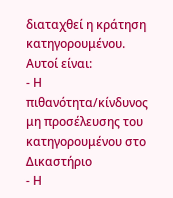διαταχθεί η κράτηση κατηγορουμένου. Αυτοί είναι:
- Η πιθανότητα/κίνδυνος μη προσέλευσης του κατηγορουμένου στο Δικαστήριο
- Η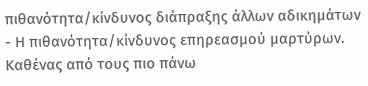πιθανότητα/κίνδυνος διάπραξης άλλων αδικημάτων
- Η πιθανότητα/κίνδυνος επηρεασμού μαρτύρων. Καθένας από τους πιο πάνω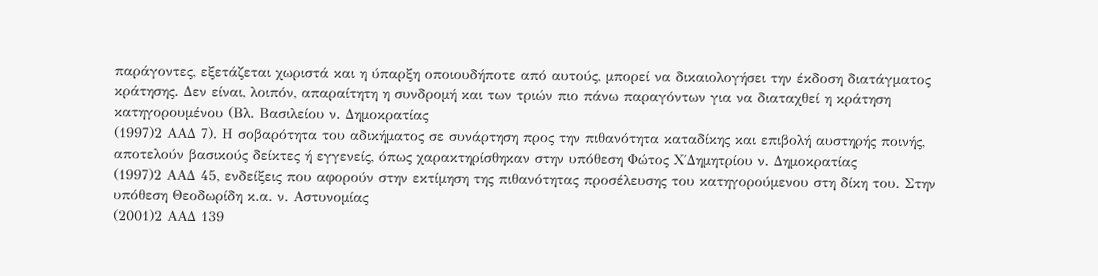παράγοντες, εξετάζεται χωριστά και η ύπαρξη οποιουδήποτε από αυτούς, μπορεί να δικαιολογήσει την έκδοση διατάγματος κράτησης. Δεν είναι, λοιπόν, απαραίτητη η συνδρομή και των τριών πιο πάνω παραγόντων για να διαταχθεί η κράτηση κατηγορουμένου (Βλ. Βασιλείου ν. Δημοκρατίας
(1997)2 ΑΑΔ 7). Η σοβαρότητα του αδικήματος σε συνάρτηση προς την πιθανότητα καταδίκης και επιβολή αυστηρής ποινής, αποτελούν βασικούς δείκτες ή εγγενείς, όπως χαρακτηρίσθηκαν στην υπόθεση Φώτος Χ΄Δημητρίου ν. Δημοκρατίας
(1997)2 ΑΑΔ 45, ενδείξεις που αφορούν στην εκτίμηση της πιθανότητας προσέλευσης του κατηγορούμενου στη δίκη του. Στην υπόθεση Θεοδωρίδη κ.α. ν. Αστυνομίας
(2001)2 ΑΑΔ 139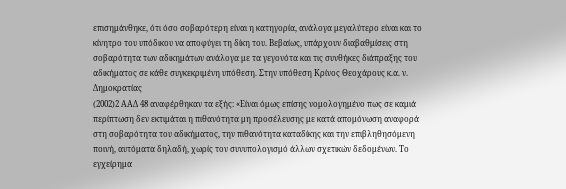επισημάνθηκε, ότι όσο σοβαρότερη είναι η κατηγορία, ανάλογα μεγαλύτερο είναι και το κίνητρο του υπόδικου να αποφύγει τη δίκη του. Βεβαίως, υπάρχουν διαβαθμίσεις στη σοβαρότητα των αδικημάτων ανάλογα με τα γεγονότα και τις συνθήκες διάπραξης του αδικήματος σε κάθε συγκεκριμένη υπόθεση. Στην υπόθεση Κρίνος Θεοχάρους κ.α. ν. Δημοκρατίας
(2002)2 ΑΑΔ 48 αναφέρθηκαν τα εξής: «Είναι όμως επίσης νομολογημένο πως σε καμιά περίπτωση δεν εκτιμάται η πιθανότητα μη προσέλευσης με κατά απομόνωση αναφορά στη σοβαρότητα του αδικήματος, την πιθανότητα καταδίκης και την επιβληθησόμενη ποινή, αυτόματα δηλαδή, χωρίς τον συνυπολογισμό άλλων σχετικών δεδομένων. Το εγχείρημα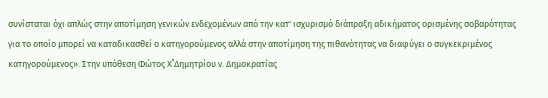συνίσταται όχι απλώς στην αποτίμηση γενικών ενδεχομένων από την κατ' ισχυρισμό διάπραξη αδικήματος ορισμένης σοβαρότητας για το οποίο μπορεί να καταδικασθεί ο κατηγορούμενος αλλά στην αποτίμηση της πιθανότητας να διαφύγει ο συγκεκριμένος κατηγορούμενος». Στην υπόθεση Φώτος Χ΄΄Δημητρίου ν. Δημοκρατίας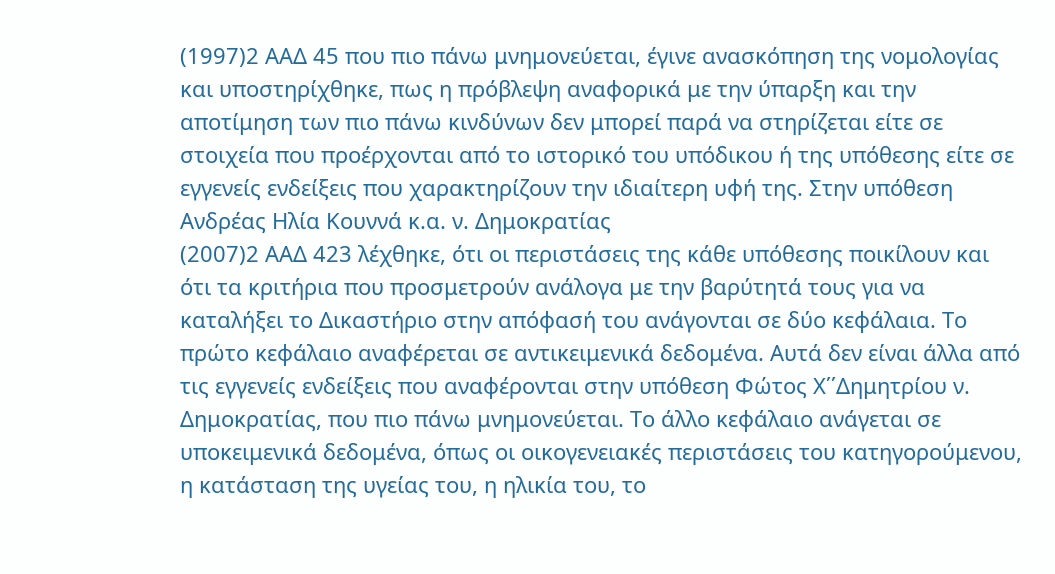(1997)2 ΑΑΔ 45 που πιο πάνω μνημονεύεται, έγινε ανασκόπηση της νομολογίας και υποστηρίχθηκε, πως η πρόβλεψη αναφορικά με την ύπαρξη και την αποτίμηση των πιο πάνω κινδύνων δεν μπορεί παρά να στηρίζεται είτε σε στοιχεία που προέρχονται από το ιστορικό του υπόδικου ή της υπόθεσης είτε σε εγγενείς ενδείξεις που χαρακτηρίζουν την ιδιαίτερη υφή της. Στην υπόθεση Ανδρέας Ηλία Κουννά κ.α. ν. Δημοκρατίας
(2007)2 ΑΑΔ 423 λέχθηκε, ότι οι περιστάσεις της κάθε υπόθεσης ποικίλουν και ότι τα κριτήρια που προσμετρούν ανάλογα με την βαρύτητά τους για να καταλήξει το Δικαστήριο στην απόφασή του ανάγονται σε δύο κεφάλαια. Το πρώτο κεφάλαιο αναφέρεται σε αντικειμενικά δεδομένα. Αυτά δεν είναι άλλα από τις εγγενείς ενδείξεις που αναφέρονται στην υπόθεση Φώτος Χ΄΄Δημητρίου ν. Δημοκρατίας, που πιο πάνω μνημονεύεται. Το άλλο κεφάλαιο ανάγεται σε υποκειμενικά δεδομένα, όπως οι οικογενειακές περιστάσεις του κατηγορούμενου, η κατάσταση της υγείας του, η ηλικία του, το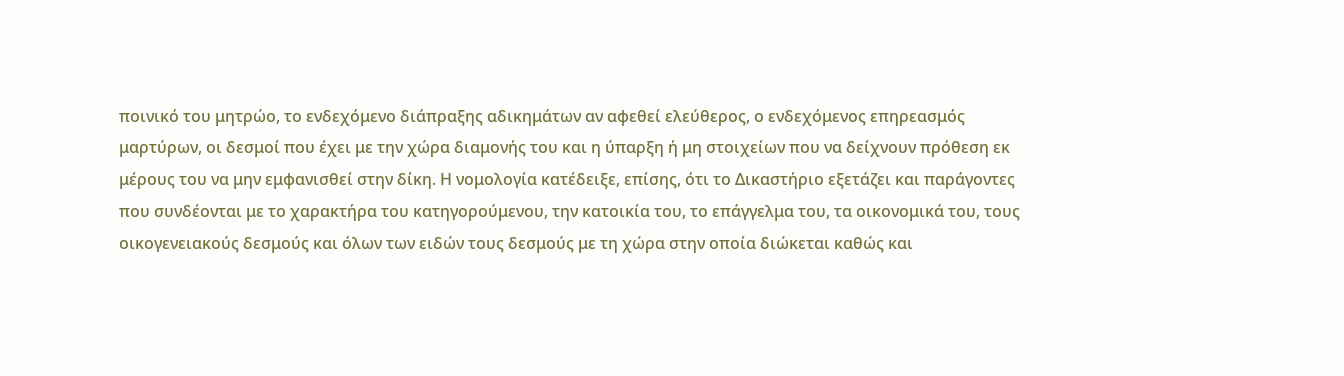ποινικό του μητρώο, το ενδεχόμενο διάπραξης αδικημάτων αν αφεθεί ελεύθερος, ο ενδεχόμενος επηρεασμός μαρτύρων, οι δεσμοί που έχει με την χώρα διαμονής του και η ύπαρξη ή μη στοιχείων που να δείχνουν πρόθεση εκ μέρους του να μην εμφανισθεί στην δίκη. Η νομολογία κατέδειξε, επίσης, ότι το Δικαστήριο εξετάζει και παράγοντες που συνδέονται με το χαρακτήρα του κατηγορούμενου, την κατοικία του, το επάγγελμα του, τα οικονομικά του, τους οικογενειακούς δεσμούς και όλων των ειδών τους δεσμούς με τη χώρα στην οποία διώκεται καθώς και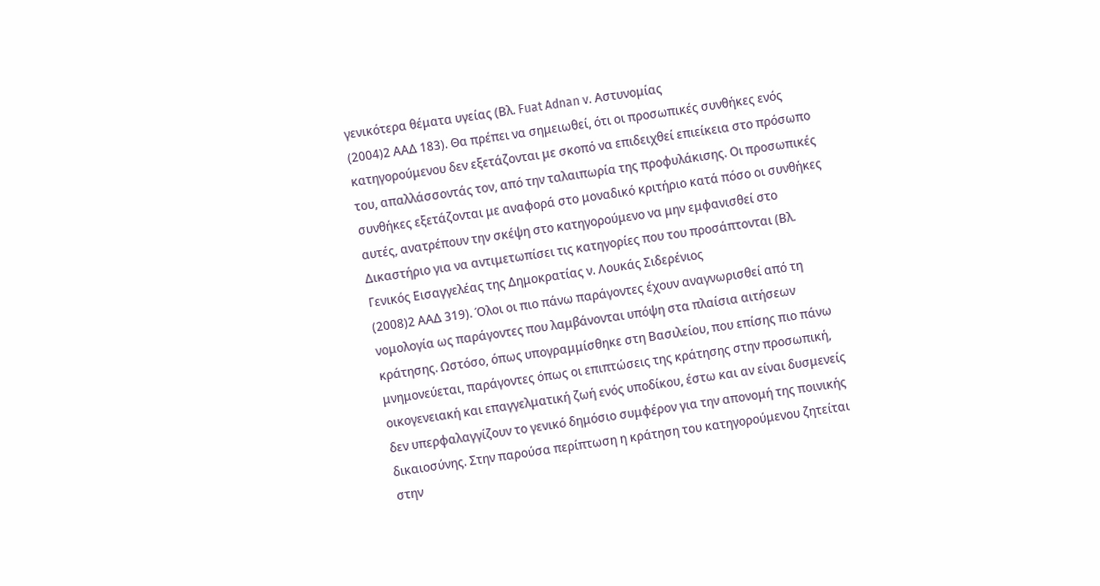γενικότερα θέματα υγείας (Βλ. Fuat Adnan v. Αστυνομίας
(2004)2 ΑΑΔ 183). Θα πρέπει να σημειωθεί, ότι οι προσωπικές συνθήκες ενός κατηγορούμενου δεν εξετάζονται με σκοπό να επιδειχθεί επιείκεια στο πρόσωπο του, απαλλάσσοντάς τον, από την ταλαιπωρία της προφυλάκισης. Οι προσωπικές συνθήκες εξετάζονται με αναφορά στο μοναδικό κριτήριο κατά πόσο οι συνθήκες αυτές, ανατρέπουν την σκέψη στο κατηγορούμενο να μην εμφανισθεί στο Δικαστήριο για να αντιμετωπίσει τις κατηγορίες που του προσάπτονται (Βλ. Γενικός Εισαγγελέας της Δημοκρατίας ν. Λουκάς Σιδερένιος
(2008)2 ΑΑΔ 319). Όλοι οι πιο πάνω παράγοντες έχουν αναγνωρισθεί από τη νομολογία ως παράγοντες που λαμβάνονται υπόψη στα πλαίσια αιτήσεων κράτησης. Ωστόσο, όπως υπογραμμίσθηκε στη Βασιλείου, που επίσης πιο πάνω μνημονεύεται, παράγοντες όπως οι επιπτώσεις της κράτησης στην προσωπική, οικογενειακή και επαγγελματική ζωή ενός υποδίκου, έστω και αν είναι δυσμενείς δεν υπερφαλαγγίζουν το γενικό δημόσιο συμφέρον για την απονομή της ποινικής δικαιοσύνης. Στην παρούσα περίπτωση η κράτηση του κατηγορούμενου ζητείται στην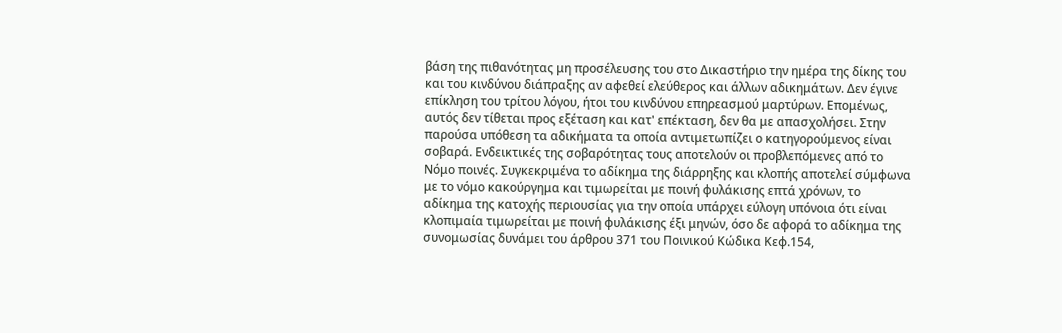βάση της πιθανότητας μη προσέλευσης του στο Δικαστήριο την ημέρα της δίκης του και του κινδύνου διάπραξης αν αφεθεί ελεύθερος και άλλων αδικημάτων. Δεν έγινε επίκληση του τρίτου λόγου, ήτοι του κινδύνου επηρεασμού μαρτύρων. Επομένως, αυτός δεν τίθεται προς εξέταση και κατ' επέκταση, δεν θα με απασχολήσει. Στην παρούσα υπόθεση τα αδικήματα τα οποία αντιμετωπίζει ο κατηγορούμενος είναι σοβαρά. Ενδεικτικές της σοβαρότητας τους αποτελούν οι προβλεπόμενες από το Νόμο ποινές. Συγκεκριμένα το αδίκημα της διάρρηξης και κλοπής αποτελεί σύμφωνα με το νόμο κακούργημα και τιμωρείται με ποινή φυλάκισης επτά χρόνων, το αδίκημα της κατοχής περιουσίας για την οποία υπάρχει εύλογη υπόνοια ότι είναι κλοπιμαία τιμωρείται με ποινή φυλάκισης έξι μηνών, όσο δε αφορά το αδίκημα της συνομωσίας δυνάμει του άρθρου 371 του Ποινικού Κώδικα Κεφ.154,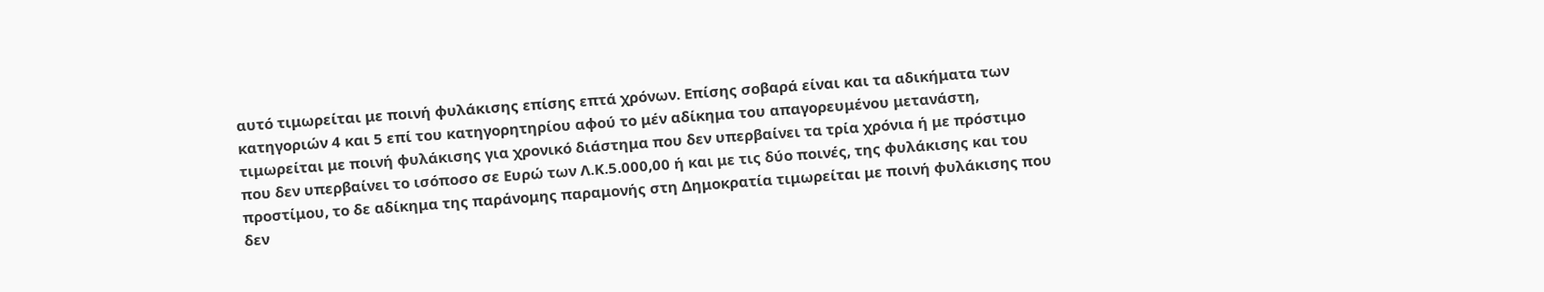αυτό τιμωρείται με ποινή φυλάκισης επίσης επτά χρόνων. Επίσης σοβαρά είναι και τα αδικήματα των κατηγοριών 4 και 5 επί του κατηγορητηρίου αφού το μέν αδίκημα του απαγορευμένου μετανάστη, τιμωρείται με ποινή φυλάκισης για χρονικό διάστημα που δεν υπερβαίνει τα τρία χρόνια ή με πρόστιμο που δεν υπερβαίνει το ισόποσο σε Ευρώ των Λ.Κ.5.000,00 ή και με τις δύο ποινές, της φυλάκισης και του προστίμου, το δε αδίκημα της παράνομης παραμονής στη Δημοκρατία τιμωρείται με ποινή φυλάκισης που δεν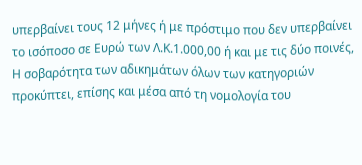υπερβαίνει τους 12 μήνες ή με πρόστιμο που δεν υπερβαίνει το ισόποσο σε Ευρώ των Λ.Κ.1.000,00 ή και με τις δύο ποινές, Η σοβαρότητα των αδικημάτων όλων των κατηγοριών προκύπτει, επίσης και μέσα από τη νομολογία του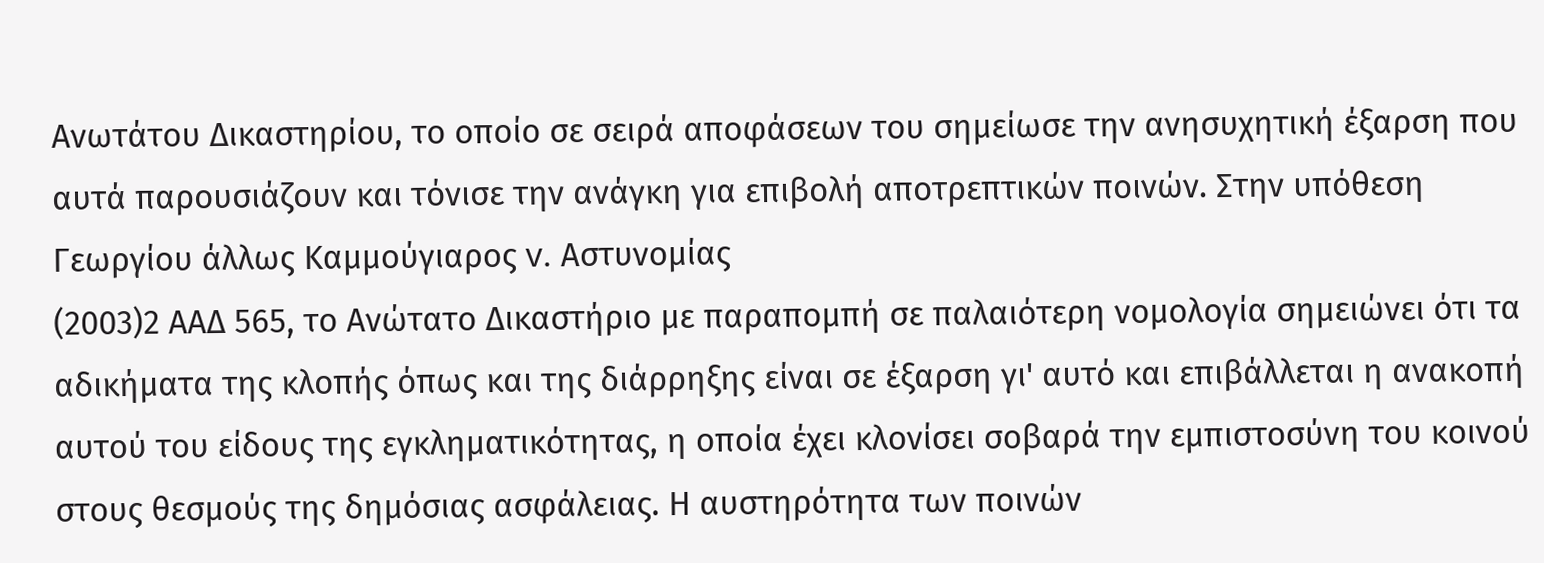Ανωτάτου Δικαστηρίου, το οποίο σε σειρά αποφάσεων του σημείωσε την ανησυχητική έξαρση που αυτά παρουσιάζουν και τόνισε την ανάγκη για επιβολή αποτρεπτικών ποινών. Στην υπόθεση Γεωργίου άλλως Καμμούγιαρος v. Αστυνομίας
(2003)2 ΑΑΔ 565, το Ανώτατο Δικαστήριο με παραπομπή σε παλαιότερη νομολογία σημειώνει ότι τα αδικήματα της κλοπής όπως και της διάρρηξης είναι σε έξαρση γι' αυτό και επιβάλλεται η ανακοπή αυτού του είδους της εγκληματικότητας, η οποία έχει κλονίσει σοβαρά την εμπιστοσύνη του κοινού στους θεσμούς της δημόσιας ασφάλειας. Η αυστηρότητα των ποινών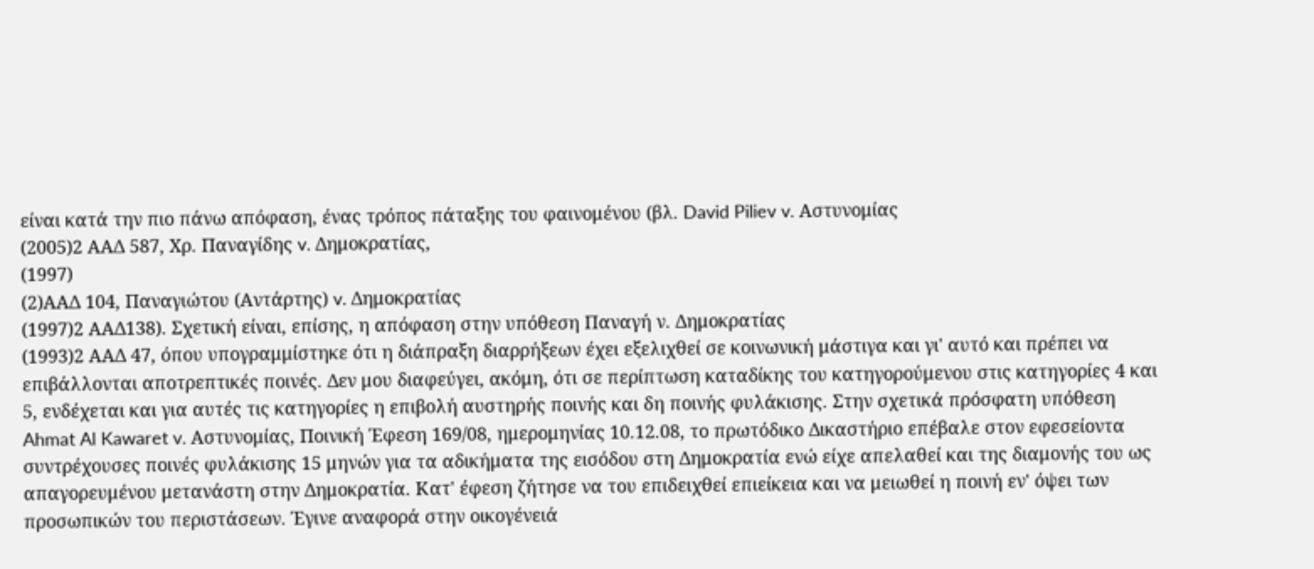είναι κατά την πιο πάνω απόφαση, ένας τρόπος πάταξης του φαινομένου (βλ. David Piliev v. Αστυνομίας
(2005)2 ΑΑΔ 587, Χρ. Παναγίδης v. Δημοκρατίας,
(1997)
(2)ΑΑΔ 104, Παναγιώτου (Αντάρτης) v. Δημοκρατίας
(1997)2 ΑΑΔ138). Σχετική είναι, επίσης, η απόφαση στην υπόθεση Παναγή ν. Δημοκρατίας
(1993)2 ΑΑΔ 47, όπου υπογραμμίστηκε ότι η διάπραξη διαρρήξεων έχει εξελιχθεί σε κοινωνική μάστιγα και γι' αυτό και πρέπει να επιβάλλονται αποτρεπτικές ποινές. Δεν μου διαφεύγει, ακόμη, ότι σε περίπτωση καταδίκης του κατηγορούμενου στις κατηγορίες 4 και 5, ενδέχεται και για αυτές τις κατηγορίες η επιβολή αυστηρής ποινής και δη ποινής φυλάκισης. Στην σχετικά πρόσφατη υπόθεση Ahmat Al Kawaret v. Αστυνομίας, Ποινική Έφεση 169/08, ημερομηνίας 10.12.08, το πρωτόδικο Δικαστήριο επέβαλε στον εφεσείοντα συντρέχουσες ποινές φυλάκισης 15 μηνών για τα αδικήματα της εισόδου στη Δημοκρατία ενώ είχε απελαθεί και της διαμονής του ως απαγορευμένου μετανάστη στην Δημοκρατία. Κατ' έφεση ζήτησε να του επιδειχθεί επιείκεια και να μειωθεί η ποινή εν' όψει των προσωπικών του περιστάσεων. Έγινε αναφορά στην οικογένειά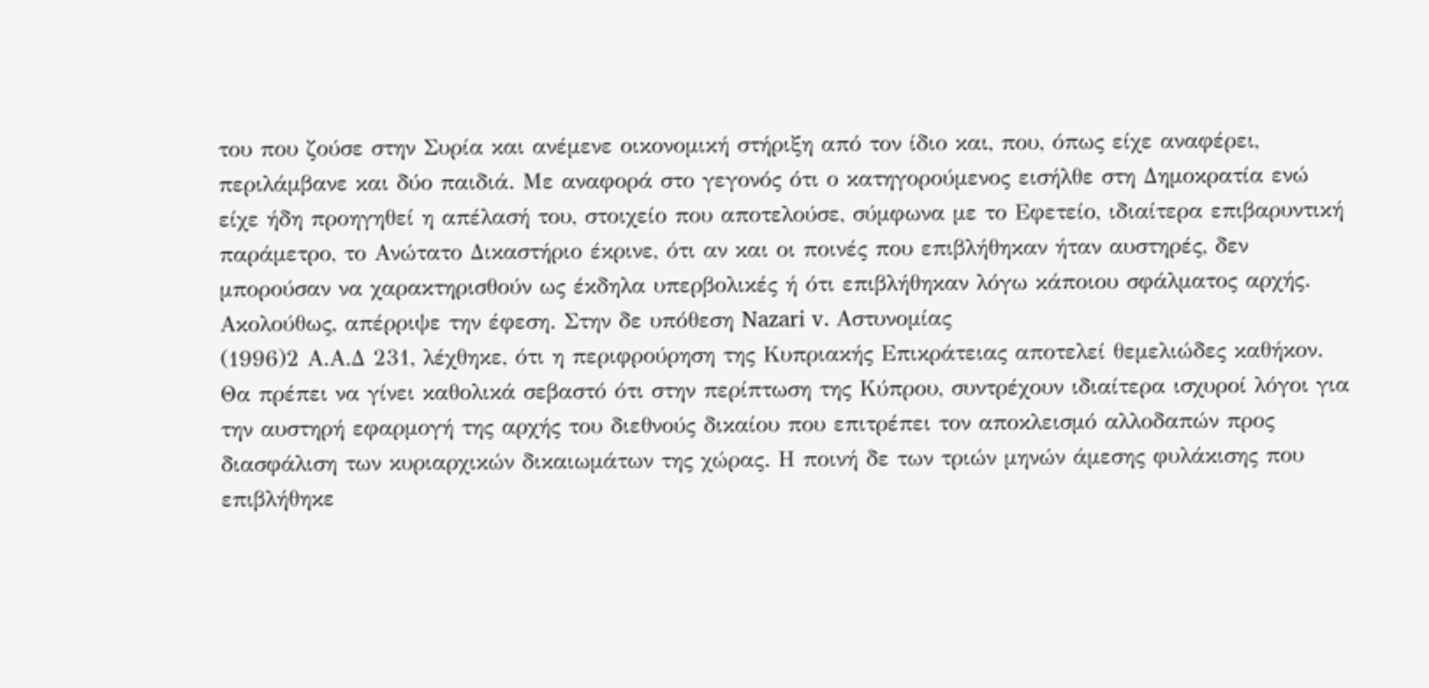του που ζούσε στην Συρία και ανέμενε οικονομική στήριξη από τον ίδιο και, που, όπως είχε αναφέρει, περιλάμβανε και δύο παιδιά. Με αναφορά στο γεγονός ότι ο κατηγορούμενος εισήλθε στη Δημοκρατία ενώ είχε ήδη προηγηθεί η απέλασή του, στοιχείο που αποτελούσε, σύμφωνα με το Εφετείο, ιδιαίτερα επιβαρυντική παράμετρο, το Ανώτατο Δικαστήριο έκρινε, ότι αν και οι ποινές που επιβλήθηκαν ήταν αυστηρές, δεν μπορούσαν να χαρακτηρισθούν ως έκδηλα υπερβολικές ή ότι επιβλήθηκαν λόγω κάποιου σφάλματος αρχής. Ακολούθως, απέρριψε την έφεση. Στην δε υπόθεση Nazari v. Αστυνομίας
(1996)2 Α.Α.Δ 231, λέχθηκε, ότι η περιφρούρηση της Κυπριακής Επικράτειας αποτελεί θεμελιώδες καθήκον. Θα πρέπει να γίνει καθολικά σεβαστό ότι στην περίπτωση της Κύπρου, συντρέχουν ιδιαίτερα ισχυροί λόγοι για την αυστηρή εφαρμογή της αρχής του διεθνούς δικαίου που επιτρέπει τον αποκλεισμό αλλοδαπών προς διασφάλιση των κυριαρχικών δικαιωμάτων της χώρας. Η ποινή δε των τριών μηνών άμεσης φυλάκισης που επιβλήθηκε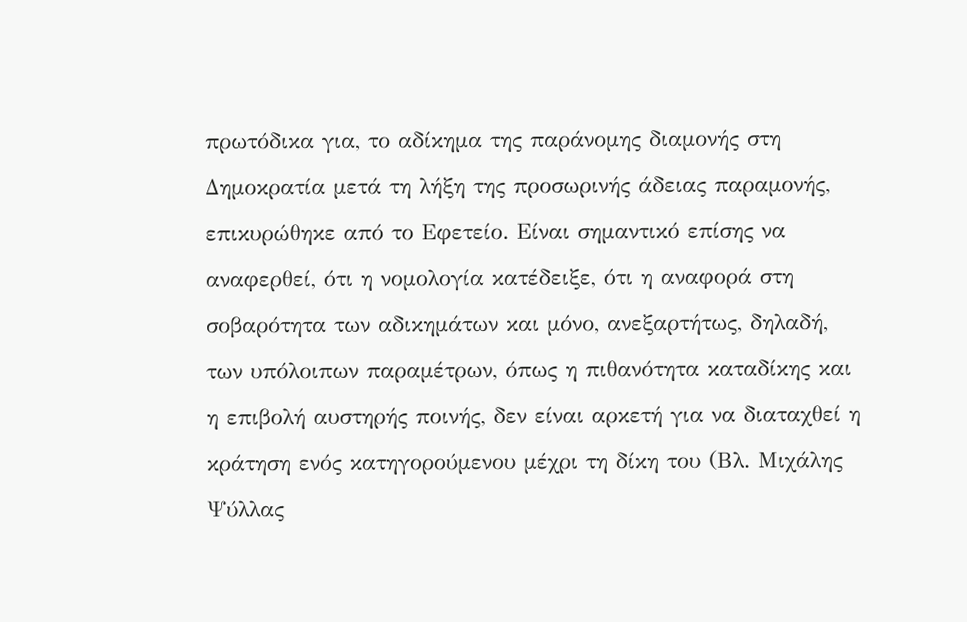πρωτόδικα για, το αδίκημα της παράνομης διαμονής στη Δημοκρατία μετά τη λήξη της προσωρινής άδειας παραμονής, επικυρώθηκε από το Εφετείο. Είναι σημαντικό επίσης να αναφερθεί, ότι η νομολογία κατέδειξε, ότι η αναφορά στη σοβαρότητα των αδικημάτων και μόνο, ανεξαρτήτως, δηλαδή, των υπόλοιπων παραμέτρων, όπως η πιθανότητα καταδίκης και η επιβολή αυστηρής ποινής, δεν είναι αρκετή για να διαταχθεί η κράτηση ενός κατηγορούμενου μέχρι τη δίκη του (Βλ. Μιχάλης Ψύλλας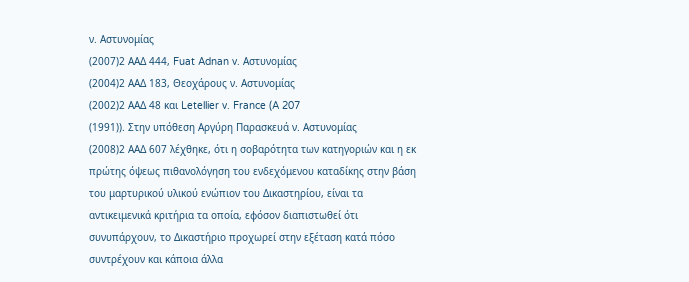ν. Αστυνομίας
(2007)2 ΑΑΔ 444, Fuat Adnan v. Αστυνομίας
(2004)2 ΑΑΔ 183, Θεοχάρους ν. Αστυνομίας
(2002)2 ΑΑΔ 48 και Letellier v. France (A 207
(1991)). Στην υπόθεση Αργύρη Παρασκευά ν. Αστυνομίας
(2008)2 ΑΑΔ 607 λέχθηκε, ότι η σοβαρότητα των κατηγοριών και η εκ πρώτης όψεως πιθανολόγηση του ενδεχόμενου καταδίκης στην βάση του μαρτυρικού υλικού ενώπιον του Δικαστηρίου, είναι τα αντικειμενικά κριτήρια τα οποία, εφόσον διαπιστωθεί ότι συνυπάρχουν, το Δικαστήριο προχωρεί στην εξέταση κατά πόσο συντρέχουν και κάποια άλλα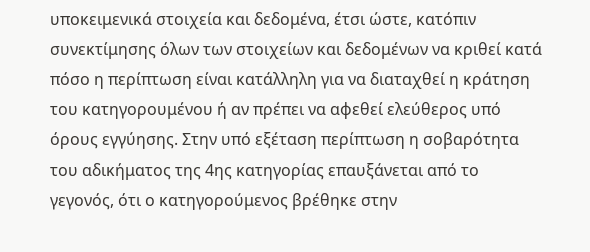υποκειμενικά στοιχεία και δεδομένα, έτσι ώστε, κατόπιν συνεκτίμησης όλων των στοιχείων και δεδομένων να κριθεί κατά πόσο η περίπτωση είναι κατάλληλη για να διαταχθεί η κράτηση του κατηγορουμένου ή αν πρέπει να αφεθεί ελεύθερος υπό όρους εγγύησης. Στην υπό εξέταση περίπτωση η σοβαρότητα του αδικήματος της 4ης κατηγορίας επαυξάνεται από το γεγονός, ότι ο κατηγορούμενος βρέθηκε στην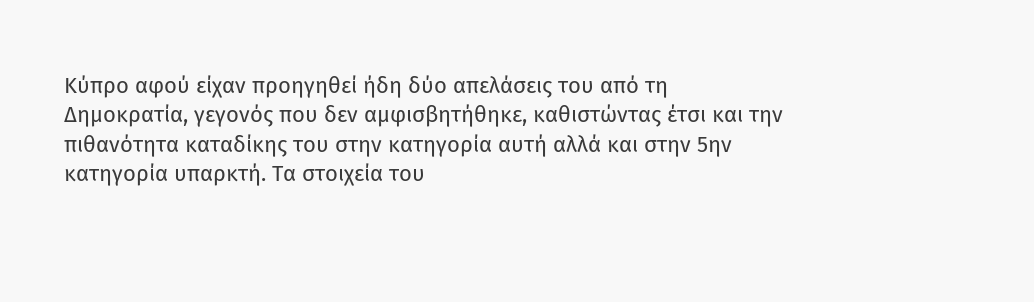Κύπρο αφού είχαν προηγηθεί ήδη δύο απελάσεις του από τη Δημοκρατία, γεγονός που δεν αμφισβητήθηκε, καθιστώντας έτσι και την πιθανότητα καταδίκης του στην κατηγορία αυτή αλλά και στην 5ην κατηγορία υπαρκτή. Τα στοιχεία του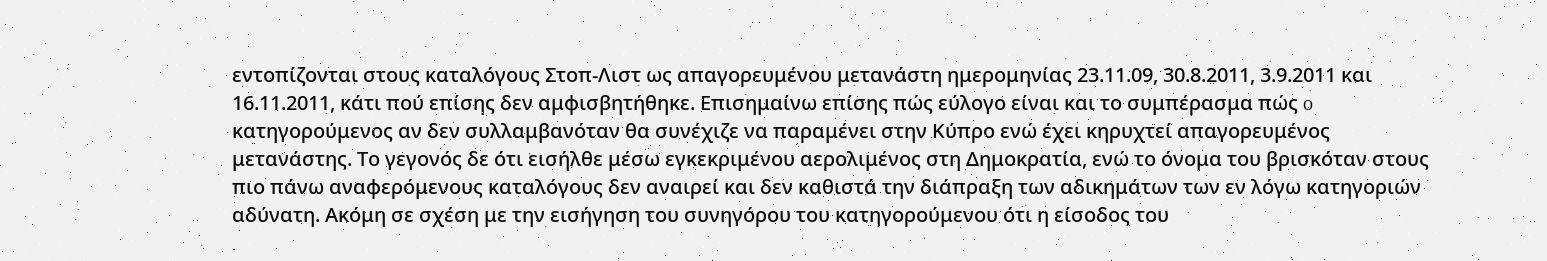εντοπίζονται στους καταλόγους Στοπ-Λιστ ως απαγορευμένου μετανάστη ημερομηνίας 23.11.09, 30.8.2011, 3.9.2011 και 16.11.2011, κάτι πού επίσης δεν αμφισβητήθηκε. Επισημαίνω επίσης πώς εύλογο είναι και το συμπέρασμα πώς o κατηγορούμενος αν δεν συλλαμβανόταν θα συνέχιζε να παραμένει στην Κύπρο ενώ έχει κηρυχτεί απαγορευμένος μετανάστης. Το γεγονός δε ότι εισήλθε μέσω εγκεκριμένου αερολιμένος στη Δημοκρατία, ενώ το όνομα του βρισκόταν στους πιο πάνω αναφερόμενους καταλόγους δεν αναιρεί και δεν καθιστά την διάπραξη των αδικημάτων των εν λόγω κατηγοριών αδύνατη. Ακόμη σε σχέση με την εισήγηση του συνηγόρου του κατηγορούμενου ότι η είσοδος του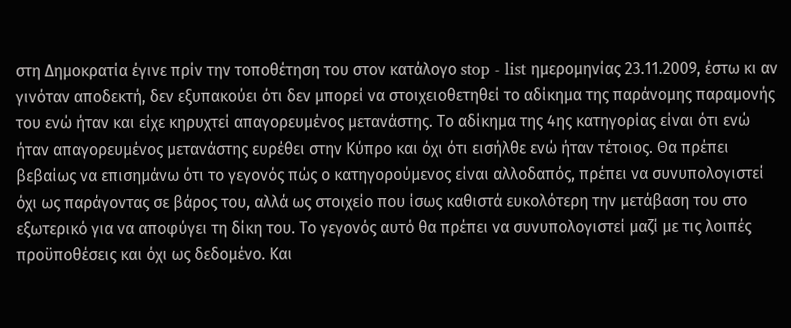στη Δημοκρατία έγινε πρίν την τοποθέτηση του στον κατάλογο stop - list ημερομηνίας 23.11.2009, έστω κι αν γινόταν αποδεκτή, δεν εξυπακούει ότι δεν μπορεί να στοιχειοθετηθεί το αδίκημα της παράνομης παραμονής του ενώ ήταν και είχε κηρυχτεί απαγορευμένος μετανάστης. Το αδίκημα της 4ης κατηγορίας είναι ότι ενώ ήταν απαγορευμένος μετανάστης ευρέθει στην Κύπρο και όχι ότι εισήλθε ενώ ήταν τέτοιος. Θα πρέπει βεβαίως να επισημάνω ότι το γεγονός πώς ο κατηγορούμενος είναι αλλοδαπός, πρέπει να συνυπολογιστεί όχι ως παράγοντας σε βάρος του, αλλά ως στοιχείο που ίσως καθιστά ευκολότερη την μετάβαση του στο εξωτερικό για να αποφύγει τη δίκη του. Το γεγονός αυτό θα πρέπει να συνυπολογιστεί μαζί με τις λοιπές προϋποθέσεις και όχι ως δεδομένο. Και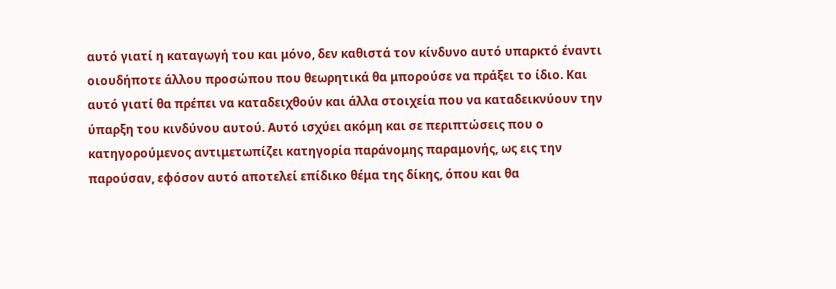αυτό γιατί η καταγωγή του και μόνο, δεν καθιστά τον κίνδυνο αυτό υπαρκτό έναντι οιουδήποτε άλλου προσώπου που θεωρητικά θα μπορούσε να πράξει το ίδιο. Και αυτό γιατί θα πρέπει να καταδειχθούν και άλλα στοιχεία που να καταδεικνύουν την ύπαρξη του κινδύνου αυτού. Αυτό ισχύει ακόμη και σε περιπτώσεις που ο κατηγορούμενος αντιμετωπίζει κατηγορία παράνομης παραμονής, ως εις την παρούσαν, εφόσον αυτό αποτελεί επίδικο θέμα της δίκης, όπου και θα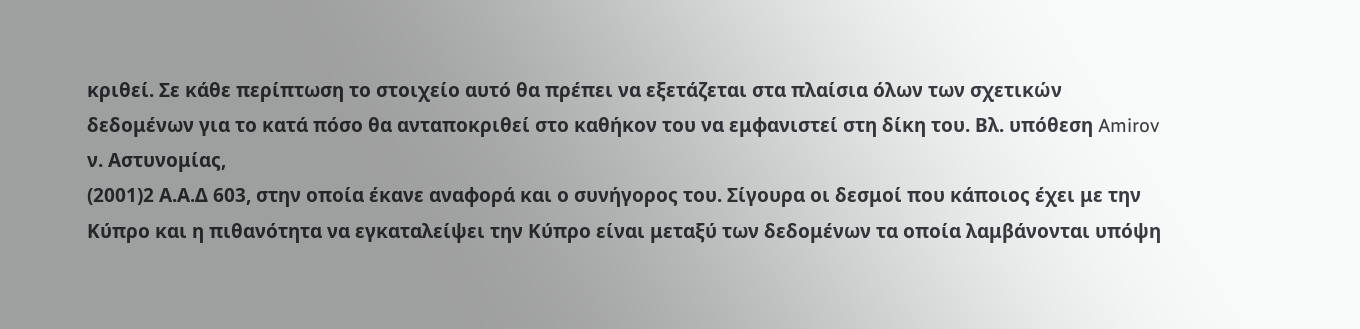κριθεί. Σε κάθε περίπτωση το στοιχείο αυτό θα πρέπει να εξετάζεται στα πλαίσια όλων των σχετικών δεδομένων για το κατά πόσο θα ανταποκριθεί στο καθήκον του να εμφανιστεί στη δίκη του. Βλ. υπόθεση Amirov ν. Αστυνομίας,
(2001)2 Α.Α.Δ 603, στην οποία έκανε αναφορά και ο συνήγορος του. Σίγουρα οι δεσμοί που κάποιος έχει με την Κύπρο και η πιθανότητα να εγκαταλείψει την Κύπρο είναι μεταξύ των δεδομένων τα οποία λαμβάνονται υπόψη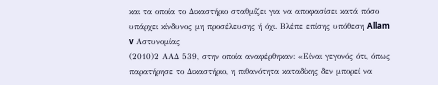και τα οποία το Δικαστήριο σταθμίζει για να αποφασίσει κατά πόσο υπάρχει κίνδυνος μη προσέλευσης ή όχι. Βλέπε επίσης υπόθεση Allam v Αστυνομίας
(2010)2 ΑΑΔ 539, στην οποία αναφέρθηκαν: «Είναι γεγονός ότι, όπως παρατήρησε το Δικαστήριο, η πιθανότητα καταδίκης δεν μπορεί να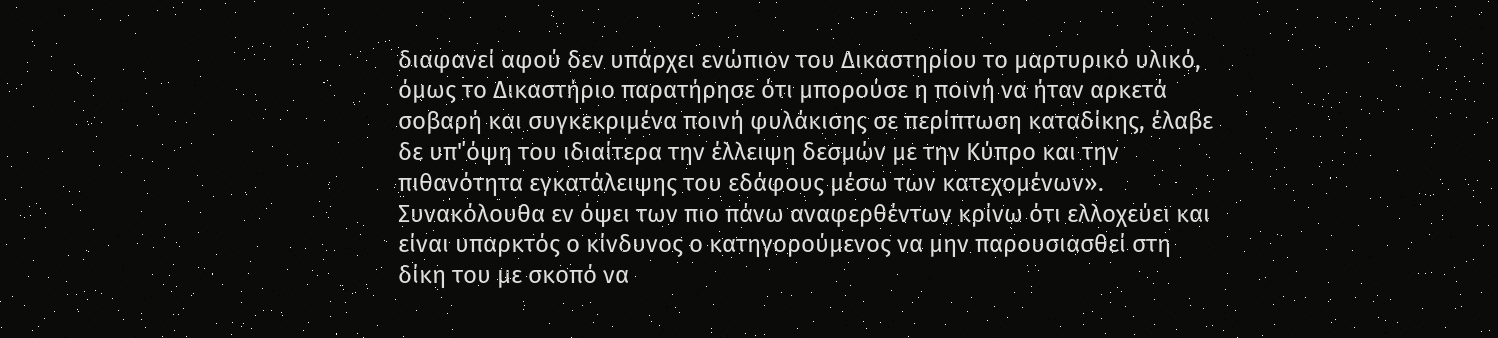διαφανεί αφού δεν υπάρχει ενώπιον του Δικαστηρίου το μαρτυρικό υλικό, όμως το Δικαστήριο παρατήρησε ότι μπορούσε η ποινή να ήταν αρκετά σοβαρή και συγκεκριμένα ποινή φυλάκισης σε περίπτωση καταδίκης, έλαβε δε υπ'΄όψη του ιδιαίτερα την έλλειψη δεσμών με την Κύπρο και την πιθανότητα εγκατάλειψης του εδάφους μέσω των κατεχομένων». Συνακόλουθα εν όψει των πιο πάνω αναφερθέντων κρίνω ότι ελλοχεύει και είναι υπαρκτός ο κίνδυνος ο κατηγορούμενος να μην παρουσιασθεί στη δίκη του με σκοπό να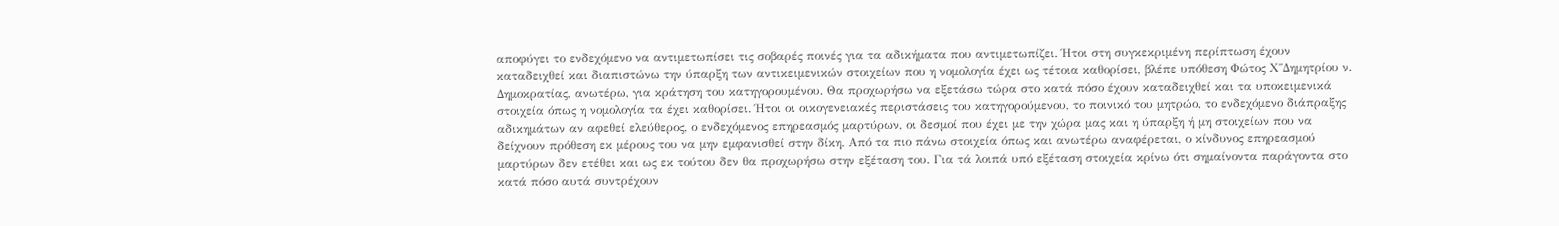αποφύγει το ενδεχόμενο να αντιμετωπίσει τις σοβαρές ποινές για τα αδικήματα που αντιμετωπίζει. Ήτοι στη συγκεκριμένη περίπτωση έχουν καταδειχθεί και διαπιστώνω την ύπαρξη των αντικειμενικών στοιχείων που η νομολογία έχει ως τέτοια καθορίσει, βλέπε υπόθεση Φώτος Χ΄΄Δημητρίου ν. Δημοκρατίας, ανωτέρω, για κράτηση του κατηγορουμένου. Θα προχωρήσω να εξετάσω τώρα στο κατά πόσο έχουν καταδειχθεί και τα υποκειμενικά στοιχεία όπως η νομολογία τα έχει καθορίσει. Ήτοι οι οικογενειακές περιστάσεις του κατηγορούμενου, το ποινικό του μητρώο, το ενδεχόμενο διάπραξης αδικημάτων αν αφεθεί ελεύθερος, ο ενδεχόμενος επηρεασμός μαρτύρων, οι δεσμοί που έχει με την χώρα μας και η ύπαρξη ή μη στοιχείων που να δείχνουν πρόθεση εκ μέρους του να μην εμφανισθεί στην δίκη. Από τα πιο πάνω στοιχεία όπως και ανωτέρω αναφέρεται, ο κίνδυνος επηρεασμού μαρτύρων δεν ετέθει και ως εκ τούτου δεν θα προχωρήσω στην εξέταση του. Για τά λοιπά υπό εξέταση στοιχεία κρίνω ότι σημαίνοντα παράγοντα στο κατά πόσο αυτά συντρέχουν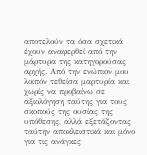αποτελούν τα όσα σχετικά έχουν αναφερθεί από την μάρτυρα της κατηγορούσας αρχής. Από την ενώπιον μου λοιπόν τεθείσα μαρτυρία και χωρίς να προβαίνω σε αξιολόγηση ταύτης για τους σκοπούς της ουσίας της υπόθεσης, αλλά εξετάζοντας ταύτην αποκλειστικά και μόνο για τις ανάγκες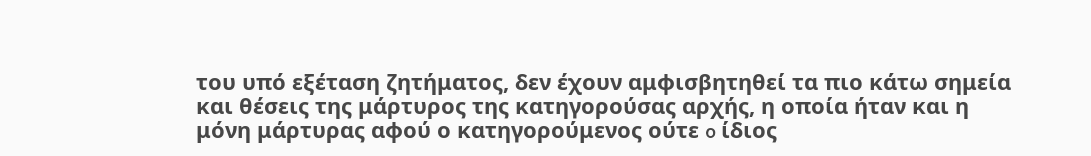του υπό εξέταση ζητήματος, δεν έχουν αμφισβητηθεί τα πιο κάτω σημεία και θέσεις της μάρτυρος της κατηγορούσας αρχής, η οποία ήταν και η μόνη μάρτυρας αφού ο κατηγορούμενος ούτε o ίδιος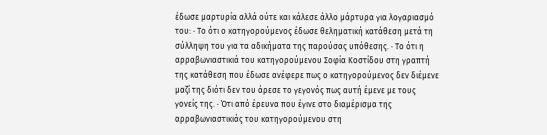έδωσε μαρτυρία αλλά ούτε και κάλεσε άλλο μάρτυρα για λογαριασμό του: · Το ότι ο κατηγορούμενος έδωσε θεληματική κατάθεση μετά τη σύλληψη του για τα αδικήματα της παρούσας υπόθεσης. · Το ότι η αρραβωνιαστικιά του κατηγορούμενου Σοφία Κοστίδου στη γραπτή της κατάθεση που έδωσε ανέφερε πως ο κατηγορούμενος δεν διέμενε μαζί της διότι δεν του άρεσε το γεγονός πως αυτή έμενε με τους γονείς της. · Ότι από έρευνα που έγινε στο διαμέρισμα της αρραβωνιαστικιάς του κατηγορούμενου στη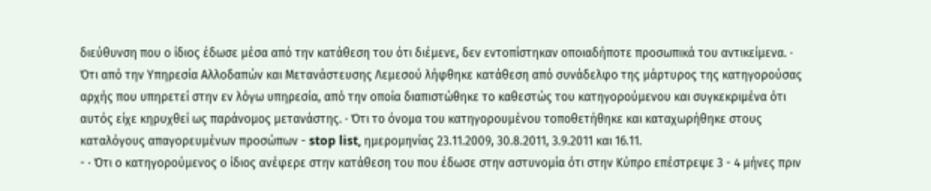διεύθυνση που ο ίδιος έδωσε μέσα από την κατάθεση του ότι διέμενε, δεν εντοπίστηκαν οποιαδήποτε προσωπικά του αντικείμενα. · Ότι από την Υπηρεσία Αλλοδαπών και Μετανάστευσης Λεμεσού λήφθηκε κατάθεση από συνάδελφο της μάρτυρος της κατηγορούσας αρχής που υπηρετεί στην εν λόγω υπηρεσία, από την οποία διαπιστώθηκε το καθεστώς του κατηγορούμενου και συγκεκριμένα ότι αυτός είχε κηρυχθεί ως παράνομος μετανάστης. · Ότι το όνομα του κατηγορουμένου τοποθετήθηκε και καταχωρήθηκε στους καταλόγους απαγορευμένων προσώπων - stop list, ημερομηνίας 23.11.2009, 30.8.2011, 3.9.2011 και 16.11.
- · Ότι ο κατηγορούμενος ο ίδιος ανέφερε στην κατάθεση του που έδωσε στην αστυνομία ότι στην Κύπρο επέστρεψε 3 - 4 μήνες πριν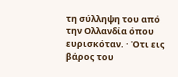τη σύλληψη του από την Ολλανδία όπου ευρισκόταν. · Ότι εις βάρος του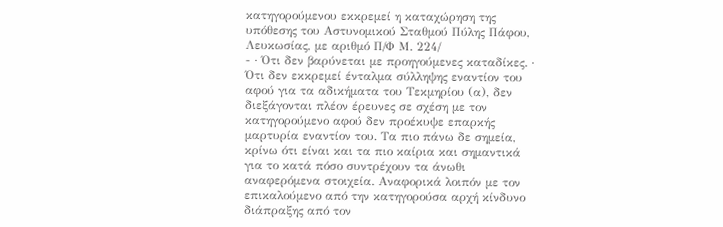κατηγορούμενου εκκρεμεί η καταχώρηση της υπόθεσης του Αστυνομικού Σταθμού Πύλης Πάφου, Λευκωσίας, με αριθμό Π/Φ Μ. 224/
- · Ότι δεν βαρύνεται με προηγούμενες καταδίκες. · Ότι δεν εκκρεμεί ένταλμα σύλληψης εναντίον του αφού για τα αδικήματα του Τεκμηρίου (α), δεν διεξάγονται πλέον έρευνες σε σχέση με τον κατηγορούμενο αφού δεν προέκυψε επαρκής μαρτυρία εναντίον του. Τα πιο πάνω δε σημεία, κρίνω ότι είναι και τα πιο καίρια και σημαντικά για το κατά πόσο συντρέχουν τα άνωθι αναφερόμενα στοιχεία. Αναφορικά λοιπόν με τον επικαλούμενο από την κατηγορούσα αρχή κίνδυνο διάπραξης από τον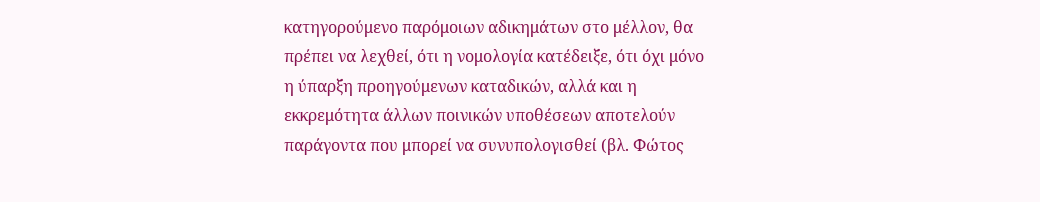κατηγορούμενο παρόμοιων αδικημάτων στο μέλλον, θα πρέπει να λεχθεί, ότι η νομολογία κατέδειξε, ότι όχι μόνο η ύπαρξη προηγούμενων καταδικών, αλλά και η εκκρεμότητα άλλων ποινικών υποθέσεων αποτελούν παράγοντα που μπορεί να συνυπολογισθεί (βλ. Φώτος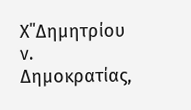Χ΄΄Δημητρίου ν. Δημοκρατίας,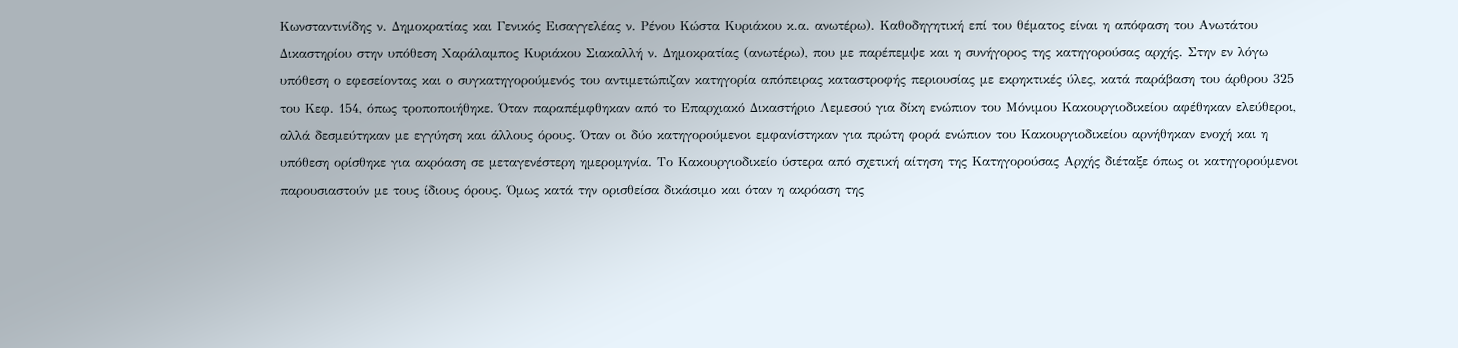Κωνσταντινίδης ν. Δημοκρατίας και Γενικός Εισαγγελέας ν. Ρένου Κώστα Κυριάκου κ.α. ανωτέρω). Καθοδηγητική επί του θέματος είναι η απόφαση του Ανωτάτου Δικαστηρίου στην υπόθεση Χαράλαμπος Κυριάκου Σιακαλλή ν. Δημοκρατίας (ανωτέρω), που με παρέπεμψε και η συνήγορος της κατηγορούσας αρχής. Στην εν λόγω υπόθεση ο εφεσείοντας και ο συγκατηγορούμενός του αντιμετώπιζαν κατηγορία απόπειρας καταστροφής περιουσίας με εκρηκτικές ύλες, κατά παράβαση του άρθρου 325 του Κεφ. 154, όπως τροποποιήθηκε. Όταν παραπέμφθηκαν από το Επαρχιακό Δικαστήριο Λεμεσού για δίκη ενώπιον του Μόνιμου Κακουργιοδικείου αφέθηκαν ελεύθεροι, αλλά δεσμεύτηκαν με εγγύηση και άλλους όρους. Όταν οι δύο κατηγορούμενοι εμφανίστηκαν για πρώτη φορά ενώπιον του Κακουργιοδικείου αρνήθηκαν ενοχή και η υπόθεση ορίσθηκε για ακρόαση σε μεταγενέστερη ημερομηνία. Το Κακουργιοδικείο ύστερα από σχετική αίτηση της Κατηγορούσας Αρχής διέταξε όπως οι κατηγορούμενοι παρουσιαστούν με τους ίδιους όρους. Όμως κατά την ορισθείσα δικάσιμο και όταν η ακρόαση της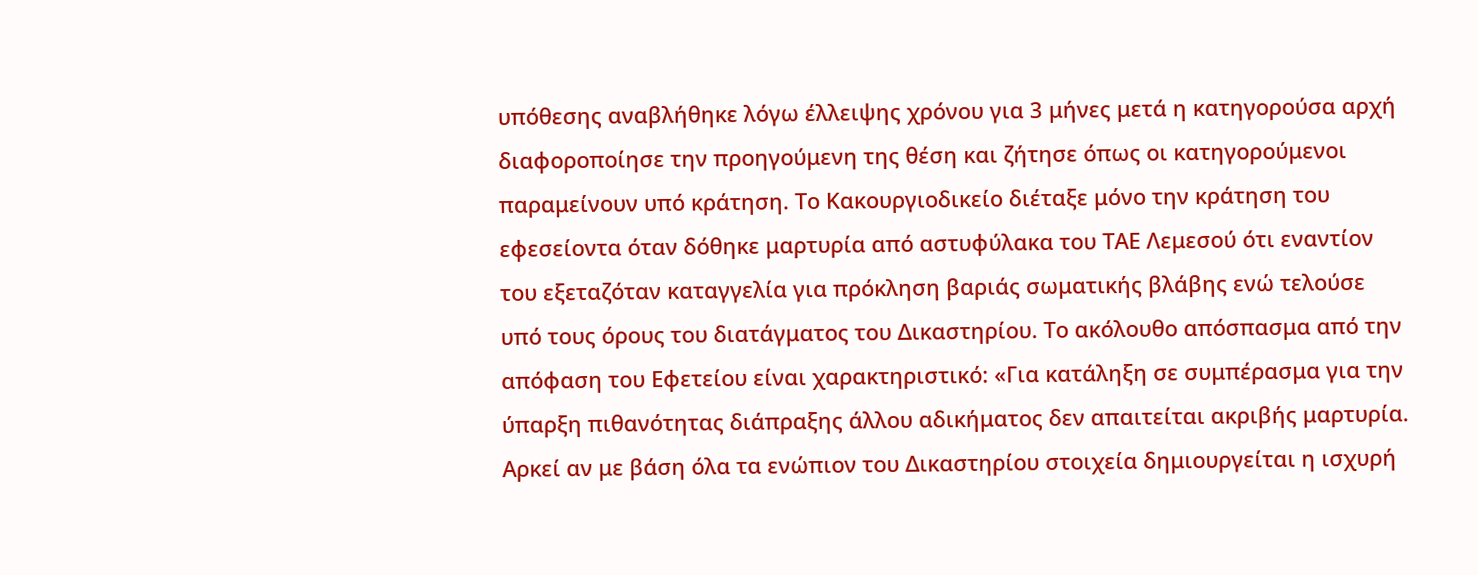υπόθεσης αναβλήθηκε λόγω έλλειψης χρόνου για 3 μήνες μετά η κατηγορούσα αρχή διαφοροποίησε την προηγούμενη της θέση και ζήτησε όπως οι κατηγορούμενοι παραμείνουν υπό κράτηση. Το Κακουργιοδικείο διέταξε μόνο την κράτηση του εφεσείοντα όταν δόθηκε μαρτυρία από αστυφύλακα του ΤΑΕ Λεμεσού ότι εναντίον του εξεταζόταν καταγγελία για πρόκληση βαριάς σωματικής βλάβης ενώ τελούσε υπό τους όρους του διατάγματος του Δικαστηρίου. Το ακόλουθο απόσπασμα από την απόφαση του Εφετείου είναι χαρακτηριστικό: «Για κατάληξη σε συμπέρασμα για την ύπαρξη πιθανότητας διάπραξης άλλου αδικήματος δεν απαιτείται ακριβής μαρτυρία. Αρκεί αν με βάση όλα τα ενώπιον του Δικαστηρίου στοιχεία δημιουργείται η ισχυρή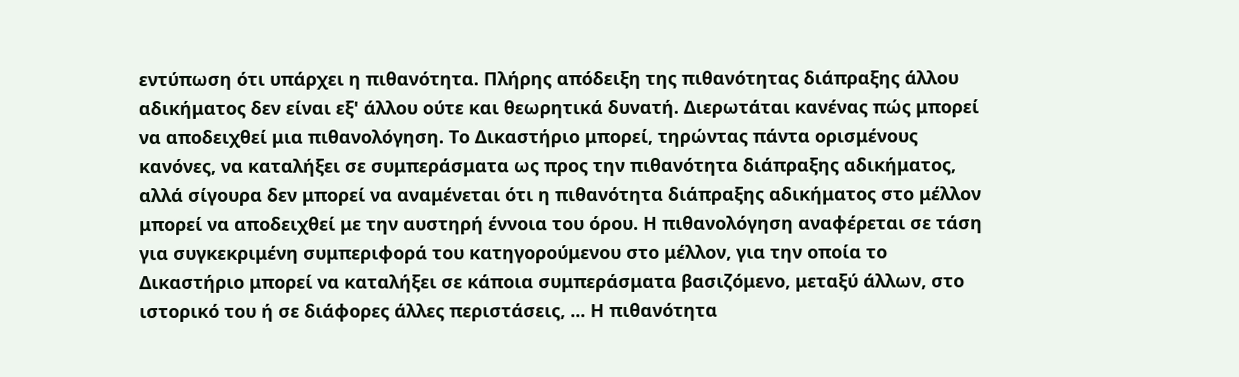εντύπωση ότι υπάρχει η πιθανότητα. Πλήρης απόδειξη της πιθανότητας διάπραξης άλλου αδικήματος δεν είναι εξ' άλλου ούτε και θεωρητικά δυνατή. Διερωτάται κανένας πώς μπορεί να αποδειχθεί μια πιθανολόγηση. Το Δικαστήριο μπορεί, τηρώντας πάντα ορισμένους κανόνες, να καταλήξει σε συμπεράσματα ως προς την πιθανότητα διάπραξης αδικήματος, αλλά σίγουρα δεν μπορεί να αναμένεται ότι η πιθανότητα διάπραξης αδικήματος στο μέλλον μπορεί να αποδειχθεί με την αυστηρή έννοια του όρου. Η πιθανολόγηση αναφέρεται σε τάση για συγκεκριμένη συμπεριφορά του κατηγορούμενου στο μέλλον, για την οποία το Δικαστήριο μπορεί να καταλήξει σε κάποια συμπεράσματα βασιζόμενο, μεταξύ άλλων, στο ιστορικό του ή σε διάφορες άλλες περιστάσεις, ... Η πιθανότητα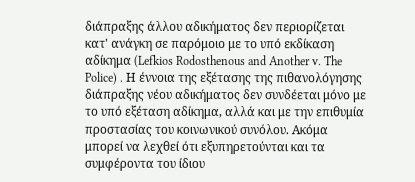διάπραξης άλλου αδικήματος δεν περιορίζεται κατ' ανάγκη σε παρόμοιο με το υπό εκδίκαση αδίκημα (Lefkios Rodosthenous and Another v. The Police) . Η έννοια της εξέτασης της πιθανολόγησης διάπραξης νέου αδικήματος δεν συνδέεται μόνο με το υπό εξέταση αδίκημα, αλλά και με την επιθυμία προστασίας του κοινωνικού συνόλου. Ακόμα μπορεί να λεχθεί ότι εξυπηρετούνται και τα συμφέροντα του ίδιου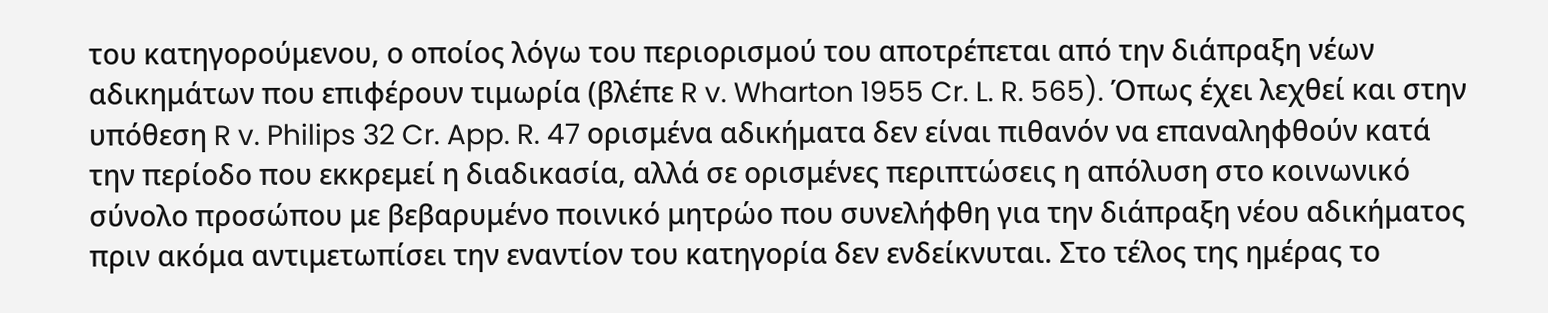του κατηγορούμενου, ο οποίος λόγω του περιορισμού του αποτρέπεται από την διάπραξη νέων αδικημάτων που επιφέρουν τιμωρία (βλέπε R v. Wharton 1955 Cr. L. R. 565). Όπως έχει λεχθεί και στην υπόθεση R v. Philips 32 Cr. App. R. 47 ορισμένα αδικήματα δεν είναι πιθανόν να επαναληφθούν κατά την περίοδο που εκκρεμεί η διαδικασία, αλλά σε ορισμένες περιπτώσεις η απόλυση στο κοινωνικό σύνολο προσώπου με βεβαρυμένο ποινικό μητρώο που συνελήφθη για την διάπραξη νέου αδικήματος πριν ακόμα αντιμετωπίσει την εναντίον του κατηγορία δεν ενδείκνυται. Στο τέλος της ημέρας το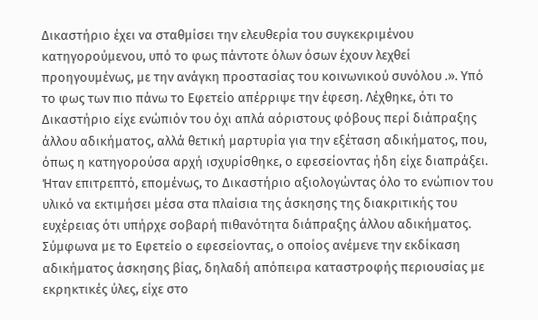Δικαστήριο έχει να σταθμίσει την ελευθερία του συγκεκριμένου κατηγορούμενου, υπό το φως πάντοτε όλων όσων έχουν λεχθεί προηγουμένως, με την ανάγκη προστασίας του κοινωνικού συνόλου .». Υπό το φως των πιο πάνω το Εφετείο απέρριψε την έφεση. Λέχθηκε, ότι το Δικαστήριο είχε ενώπιόν του όχι απλά αόριστους φόβους περί διάπραξης άλλου αδικήματος, αλλά θετική μαρτυρία για την εξέταση αδικήματος, που, όπως η κατηγορούσα αρχή ισχυρίσθηκε, ο εφεσείοντας ήδη είχε διαπράξει. Ήταν επιτρεπτό, επομένως, το Δικαστήριο αξιολογώντας όλο το ενώπιον του υλικό να εκτιμήσει μέσα στα πλαίσια της άσκησης της διακριτικής του ευχέρειας ότι υπήρχε σοβαρή πιθανότητα διάπραξης άλλου αδικήματος. Σύμφωνα με το Εφετείο ο εφεσείοντας, ο οποίος ανέμενε την εκδίκαση αδικήματος άσκησης βίας, δηλαδή απόπειρα καταστροφής περιουσίας με εκρηκτικές ύλες, είχε στο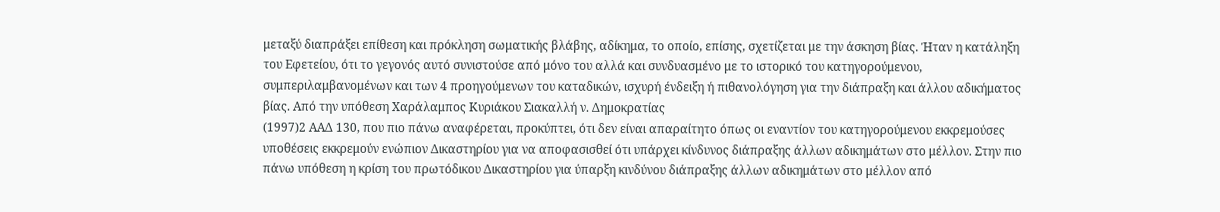μεταξύ διαπράξει επίθεση και πρόκληση σωματικής βλάβης, αδίκημα, το οποίο, επίσης, σχετίζεται με την άσκηση βίας. Ήταν η κατάληξη του Εφετείου, ότι το γεγονός αυτό συνιστούσε από μόνο του αλλά και συνδυασμένο με το ιστορικό του κατηγορούμενου, συμπεριλαμβανομένων και των 4 προηγούμενων του καταδικών, ισχυρή ένδειξη ή πιθανολόγηση για την διάπραξη και άλλου αδικήματος βίας. Από την υπόθεση Χαράλαμπος Κυριάκου Σιακαλλή ν. Δημοκρατίας
(1997)2 ΑΑΔ 130, που πιο πάνω αναφέρεται, προκύπτει, ότι δεν είναι απαραίτητο όπως οι εναντίον του κατηγορούμενου εκκρεμούσες υποθέσεις εκκρεμούν ενώπιον Δικαστηρίου για να αποφασισθεί ότι υπάρχει κίνδυνος διάπραξης άλλων αδικημάτων στο μέλλον. Στην πιο πάνω υπόθεση η κρίση του πρωτόδικου Δικαστηρίου για ύπαρξη κινδύνου διάπραξης άλλων αδικημάτων στο μέλλον από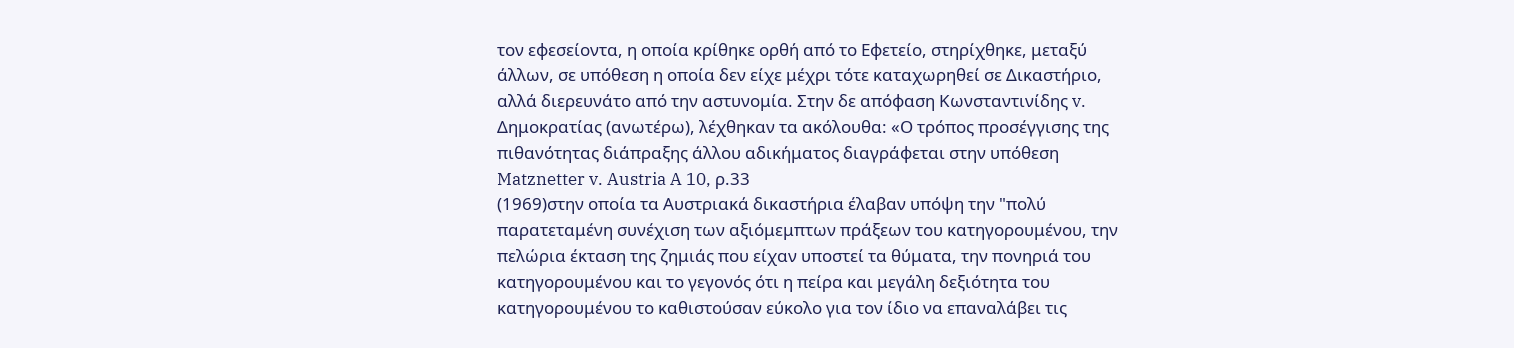τον εφεσείοντα, η οποία κρίθηκε ορθή από το Εφετείο, στηρίχθηκε, μεταξύ άλλων, σε υπόθεση η οποία δεν είχε μέχρι τότε καταχωρηθεί σε Δικαστήριο, αλλά διερευνάτο από την αστυνομία. Στην δε απόφαση Κωνσταντινίδης v. Δημοκρατίας (ανωτέρω), λέχθηκαν τα ακόλουθα: «Ο τρόπος προσέγγισης της πιθανότητας διάπραξης άλλου αδικήματος διαγράφεται στην υπόθεση Matznetter v. Austria A 10, ρ.33
(1969)στην οποία τα Αυστριακά δικαστήρια έλαβαν υπόψη την "πολύ παρατεταμένη συνέχιση των αξιόμεμπτων πράξεων του κατηγορουμένου, την πελώρια έκταση της ζημιάς που είχαν υποστεί τα θύματα, την πονηριά του κατηγορουμένου και το γεγονός ότι η πείρα και μεγάλη δεξιότητα του κατηγορουμένου το καθιστούσαν εύκολο για τον ίδιο να επαναλάβει τις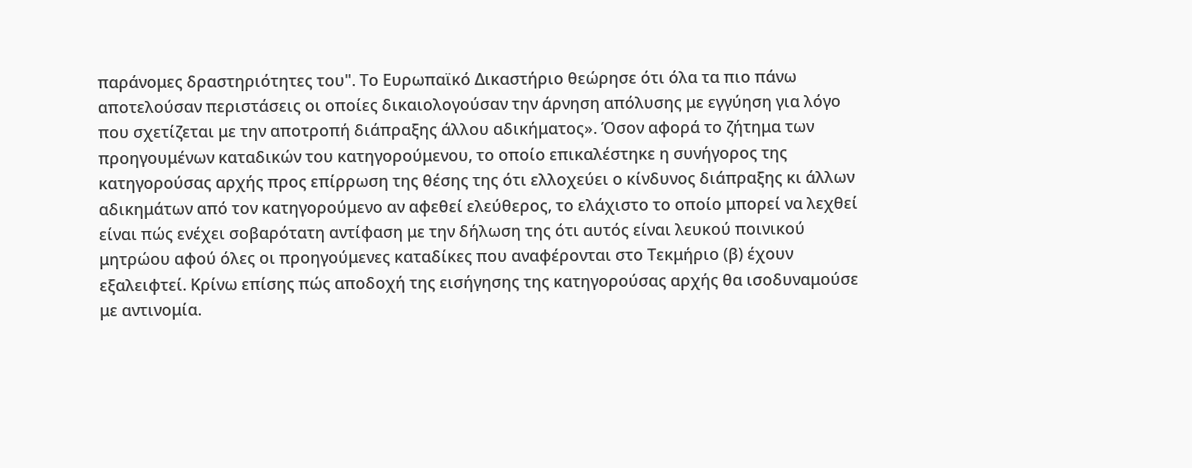παράνομες δραστηριότητες του". Το Ευρωπαϊκό Δικαστήριο θεώρησε ότι όλα τα πιο πάνω αποτελούσαν περιστάσεις οι οποίες δικαιολογούσαν την άρνηση απόλυσης με εγγύηση για λόγο που σχετίζεται με την αποτροπή διάπραξης άλλου αδικήματος». Όσον αφορά το ζήτημα των προηγουμένων καταδικών του κατηγορούμενου, το οποίο επικαλέστηκε η συνήγορος της κατηγορούσας αρχής προς επίρρωση της θέσης της ότι ελλοχεύει ο κίνδυνος διάπραξης κι άλλων αδικημάτων από τον κατηγορούμενο αν αφεθεί ελεύθερος, το ελάχιστο το οποίο μπορεί να λεχθεί είναι πώς ενέχει σοβαρότατη αντίφαση με την δήλωση της ότι αυτός είναι λευκού ποινικού μητρώου αφού όλες οι προηγούμενες καταδίκες που αναφέρονται στο Τεκμήριο (β) έχουν εξαλειφτεί. Κρίνω επίσης πώς αποδοχή της εισήγησης της κατηγορούσας αρχής θα ισοδυναμούσε με αντινομία.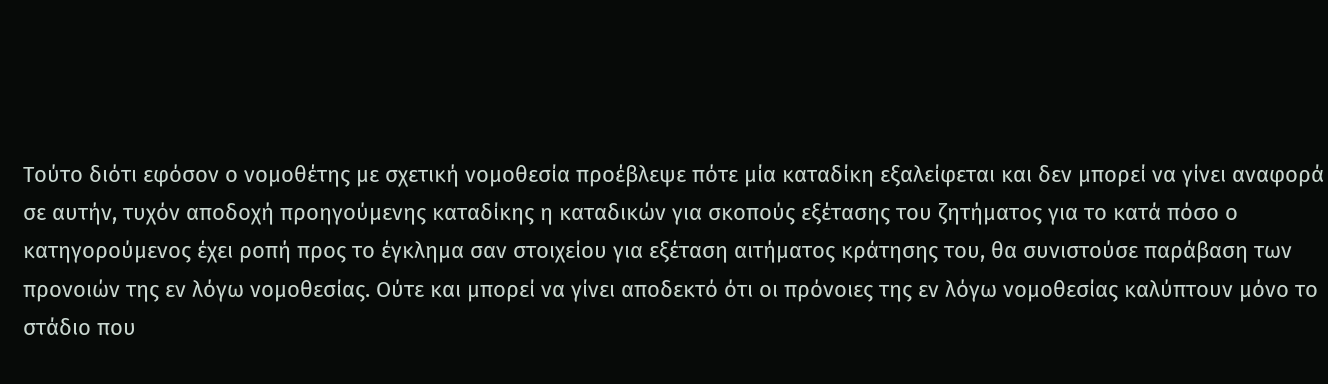Τούτο διότι εφόσον ο νομοθέτης με σχετική νομοθεσία προέβλεψε πότε μία καταδίκη εξαλείφεται και δεν μπορεί να γίνει αναφορά σε αυτήν, τυχόν αποδοχή προηγούμενης καταδίκης η καταδικών για σκοπούς εξέτασης του ζητήματος για το κατά πόσο ο κατηγορούμενος έχει ροπή προς το έγκλημα σαν στοιχείου για εξέταση αιτήματος κράτησης του, θα συνιστούσε παράβαση των προνοιών της εν λόγω νομοθεσίας. Ούτε και μπορεί να γίνει αποδεκτό ότι οι πρόνοιες της εν λόγω νομοθεσίας καλύπτουν μόνο το στάδιο που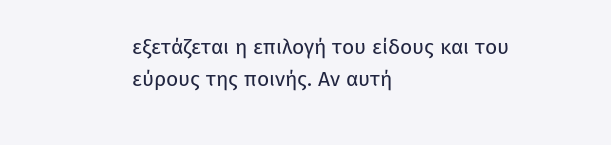εξετάζεται η επιλογή του είδους και του εύρους της ποινής. Αν αυτή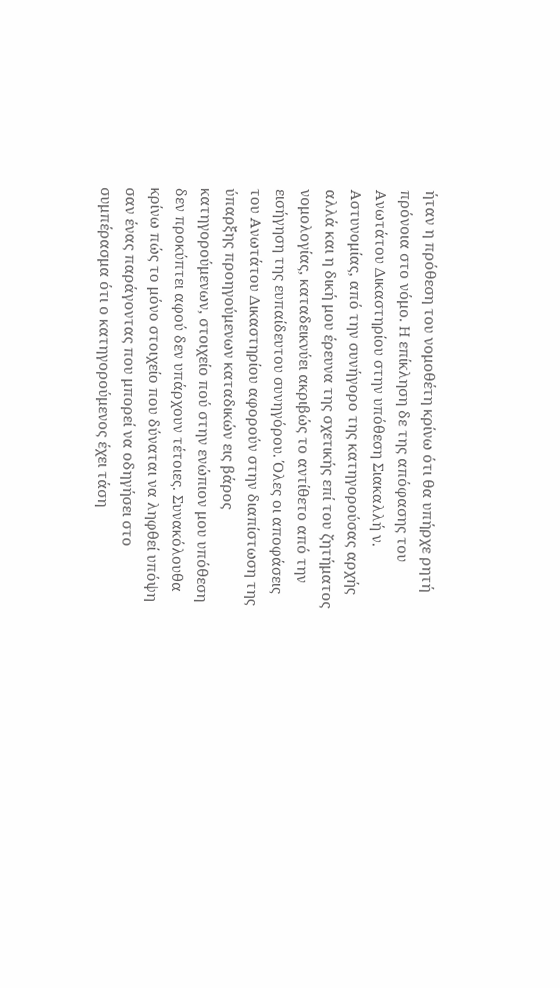ήταν η πρόθεση του νομοθέτη κρίνω ότι θα υπήρχε ρητή πρόνοια στο νόμο. H επίκληση δε της απόφασης του Ανωτάτου Δικαστηρίου στην υπόθεση Σιακαλλή ν. Αστυνομίας, από την συνήγορο της κατηγορούσας αρχής αλλά και η δική μου έρευνα της σχετικής επί του ζητήματος νομολογίας, καταδεικνύει ακριβώς το αντίθετο από την εισήγηση της ευπαίδευτου συνηγόρου. Όλες οι αποφάσεις του Ανωτάτου Δικαστηρίου αφορούν στην διαπίστωση της ύπαρξης προηγούμενων καταδικών εις βάρος κατηγορούμενων, στοιχείο πού στην ενώπιον μου υπόθεση δεν προκύπτει αφού δεν υπάρχουν τέτοιες. Συνακόλουθα κρίνω πώς το μόνο στοιχείο που δύναται να ληφθεί υπόψη σαν ένας παράγοντας που μπορεί να οδηγήσει στο συμπέρασμα ότι ο κατηγορούμενος έχει τάση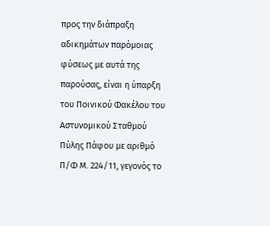προς την διάπραξη αδικημάτων παρόμοιας φύσεως με αυτά της παρούσας, είναι η ύπαρξη του Ποινικού Φακέλου του Αστυνομικού Σταθμού Πύλης Πάφου με αριθμό Π/Φ Μ. 224/11, γεγονός το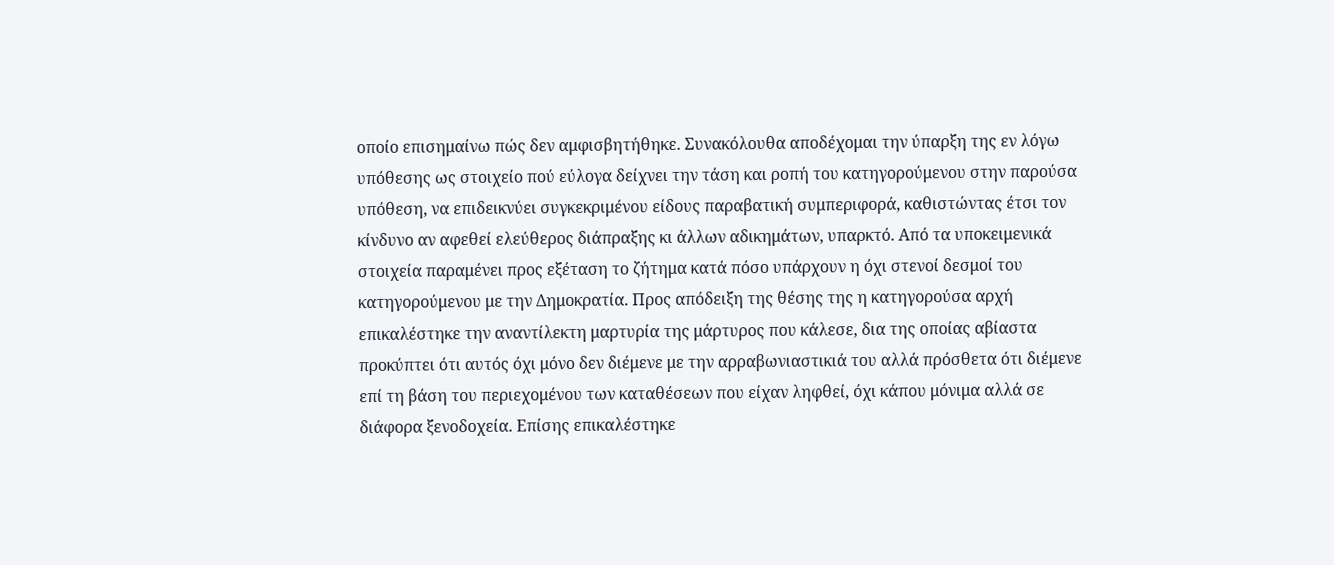οποίο επισημαίνω πώς δεν αμφισβητήθηκε. Συνακόλουθα αποδέχομαι την ύπαρξη της εν λόγω υπόθεσης ως στοιχείο πού εύλογα δείχνει την τάση και ροπή του κατηγορούμενου στην παρούσα υπόθεση, να επιδεικνύει συγκεκριμένου είδους παραβατική συμπεριφορά, καθιστώντας έτσι τον κίνδυνο αν αφεθεί ελεύθερος διάπραξης κι άλλων αδικημάτων, υπαρκτό. Από τα υποκειμενικά στοιχεία παραμένει προς εξέταση το ζήτημα κατά πόσο υπάρχουν η όχι στενοί δεσμοί του κατηγορούμενου με την Δημοκρατία. Προς απόδειξη της θέσης της η κατηγορούσα αρχή επικαλέστηκε την αναντίλεκτη μαρτυρία της μάρτυρος που κάλεσε, δια της οποίας αβίαστα προκύπτει ότι αυτός όχι μόνο δεν διέμενε με την αρραβωνιαστικιά του αλλά πρόσθετα ότι διέμενε επί τη βάση του περιεχομένου των καταθέσεων που είχαν ληφθεί, όχι κάπου μόνιμα αλλά σε διάφορα ξενοδοχεία. Επίσης επικαλέστηκε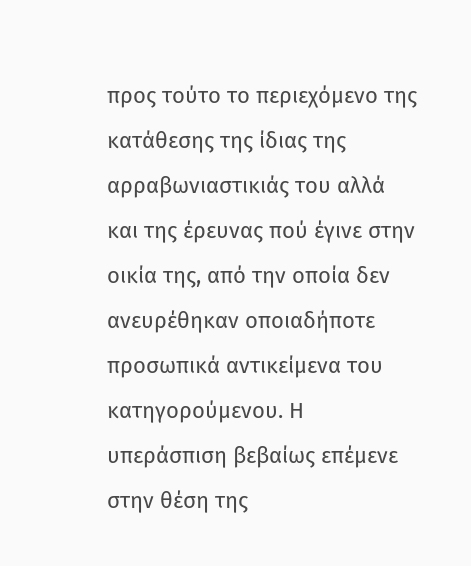προς τούτο το περιεχόμενο της κατάθεσης της ίδιας της αρραβωνιαστικιάς του αλλά και της έρευνας πού έγινε στην οικία της, από την οποία δεν ανευρέθηκαν οποιαδήποτε προσωπικά αντικείμενα του κατηγορούμενου. Η υπεράσπιση βεβαίως επέμενε στην θέση της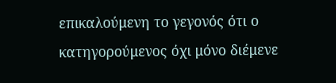επικαλούμενη το γεγονός ότι ο κατηγορούμενος όχι μόνο διέμενε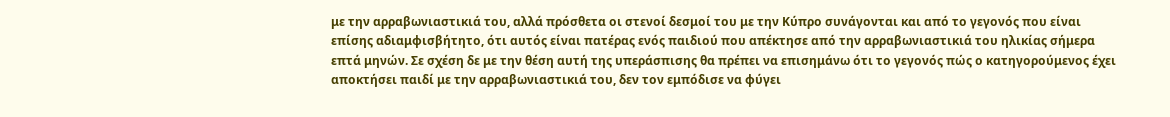με την αρραβωνιαστικιά του, αλλά πρόσθετα οι στενοί δεσμοί του με την Κύπρο συνάγονται και από το γεγονός που είναι επίσης αδιαμφισβήτητο, ότι αυτός είναι πατέρας ενός παιδιού που απέκτησε από την αρραβωνιαστικιά του ηλικίας σήμερα επτά μηνών. Σε σχέση δε με την θέση αυτή της υπεράσπισης θα πρέπει να επισημάνω ότι το γεγονός πώς ο κατηγορούμενος έχει αποκτήσει παιδί με την αρραβωνιαστικιά του, δεν τον εμπόδισε να φύγει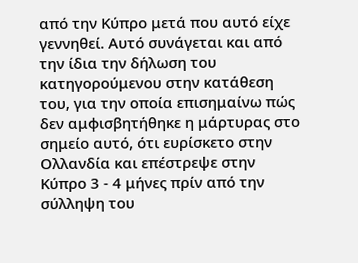από την Κύπρο μετά που αυτό είχε γεννηθεί. Αυτό συνάγεται και από την ίδια την δήλωση του κατηγορούμενου στην κατάθεση του, για την οποία επισημαίνω πώς δεν αμφισβητήθηκε η μάρτυρας στο σημείο αυτό, ότι ευρίσκετο στην Ολλανδία και επέστρεψε στην Κύπρο 3 - 4 μήνες πρίν από την σύλληψη του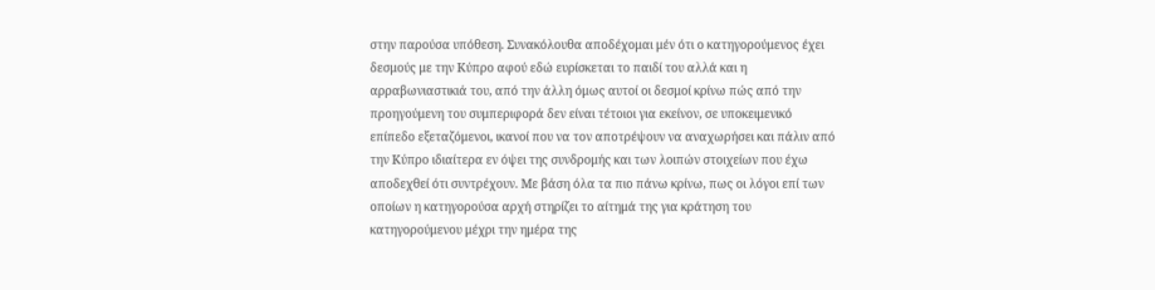στην παρούσα υπόθεση. Συνακόλουθα αποδέχομαι μέν ότι ο κατηγορούμενος έχει δεσμούς με την Κύπρο αφού εδώ ευρίσκεται το παιδί του αλλά και η αρραβωνιαστικιά του, από την άλλη όμως αυτοί οι δεσμοί κρίνω πώς από την προηγούμενη του συμπεριφορά δεν είναι τέτοιοι για εκείνον, σε υποκειμενικό επίπεδο εξεταζόμενοι, ικανοί που να τον αποτρέψουν να αναχωρήσει και πάλιν από την Κύπρο ιδιαίτερα εν όψει της συνδρομής και των λοιπών στοιχείων που έχω αποδεχθεί ότι συντρέχουν. Με βάση όλα τα πιο πάνω κρίνω, πως οι λόγοι επί των οποίων η κατηγορούσα αρχή στηρίζει το αίτημά της για κράτηση του κατηγορούμενου μέχρι την ημέρα της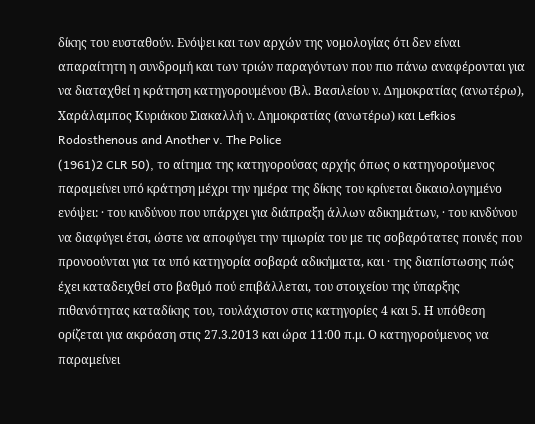δίκης του ευσταθούν. Ενόψει και των αρχών της νομολογίας ότι δεν είναι απαραίτητη η συνδρομή και των τριών παραγόντων που πιο πάνω αναφέρονται για να διαταχθεί η κράτηση κατηγορουμένου (Βλ. Βασιλείου ν. Δημοκρατίας (ανωτέρω), Χαράλαμπος Κυριάκου Σιακαλλή ν. Δημοκρατίας (ανωτέρω) και Lefkios Rodosthenous and Another v. The Police
(1961)2 CLR 50), το αίτημα της κατηγορούσας αρχής όπως ο κατηγορούμενος παραμείνει υπό κράτηση μέχρι την ημέρα της δίκης του κρίνεται δικαιολογημένο ενόψει: · του κινδύνου που υπάρχει για διάπραξη άλλων αδικημάτων, · του κινδύνου να διαφύγει έτσι, ώστε να αποφύγει την τιμωρία του με τις σοβαρότατες ποινές που προνοούνται για τα υπό κατηγορία σοβαρά αδικήματα, και · της διαπίστωσης πώς έχει καταδειχθεί στο βαθμό πού επιβάλλεται, του στοιχείου της ύπαρξης πιθανότητας καταδίκης του, τουλάχιστον στις κατηγορίες 4 και 5. Η υπόθεση ορίζεται για ακρόαση στις 27.3.2013 και ώρα 11:00 π.μ. Ο κατηγορούμενος να παραμείνει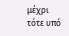μέχρι τότε υπό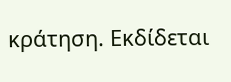κράτηση. Εκδίδεται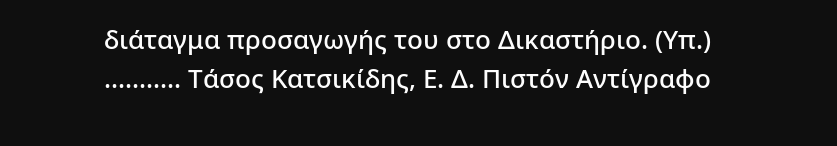διάταγμα προσαγωγής του στο Δικαστήριο. (Υπ.) ........... Τάσος Κατσικίδης, Ε. Δ. Πιστόν Αντίγραφο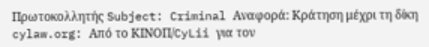Πρωτοκολλητής Subject: Criminal Αναφορά: Κράτηση μέχρι τη δίκη cylaw.org: Από το ΚΙΝOΠ/CyLii για τον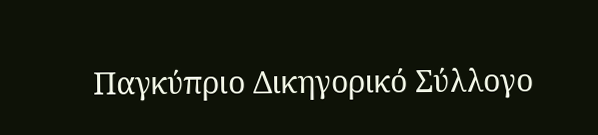Παγκύπριο Δικηγορικό Σύλλογο